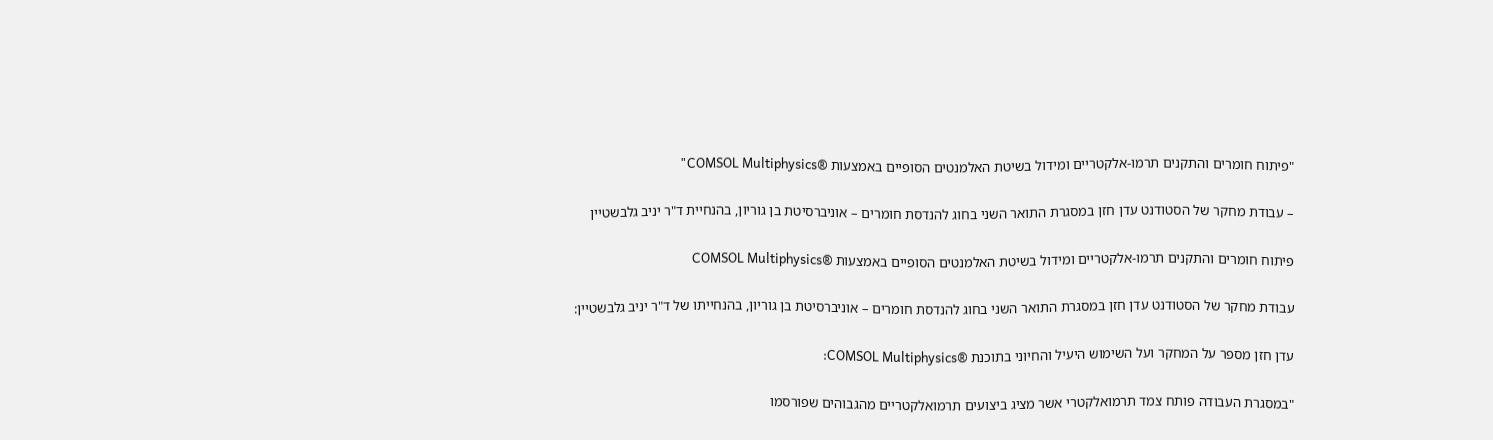"פיתוח חומרים והתקנים תרמו-אלקטריים ומידול בשיטת האלמנטים הסופיים באמצעות ®COMSOL Multiphysics"

– עבודת מחקר של הסטודנט עדן חזן במסגרת התואר השני בחוג להנדסת חומרים – אוניברסיטת בן גוריון, בהנחיית ד"ר יניב גלבשטיין

פיתוח חומרים והתקנים תרמו-אלקטריים ומידול בשיטת האלמנטים הסופיים באמצעות ®COMSOL Multiphysics

עבודת מחקר של הסטודנט עדן חזן במסגרת התואר השני בחוג להנדסת חומרים – אוניברסיטת בן גוריון, בהנחייתו של ד"ר יניב גלבשטיין:

עדן חזן מספר על המחקר ועל השימוש היעיל והחיוני בתוכנת ®COMSOL Multiphysics:

"במסגרת העבודה פותח צמד תרמואלקטרי אשר מציג ביצועים תרמואלקטריים מהגבוהים שפורסמו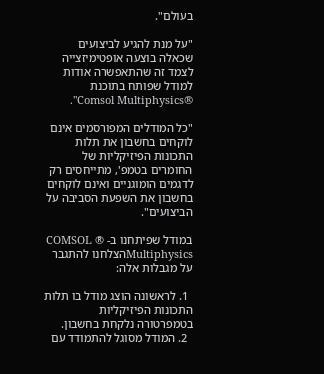בעולם".

"על מנת להגיע לביצועים שכאלה בוצעה אופטימיזצייה לצמד זה שהתאפשרה אודות למודל שפותח בתוכנת ®Comsol Multiphysics".

"כל המודלים המפורסמים אינם לוקחים בחשבון את תלות התכונות הפיזיקליות של החומרים בטמפ', מתייחסים רק לדגמים הומוגניים ואינם לוקחים בחשבון את השפעת הסביבה על הביצועים".

במודל שפיתחנו ב- ® COMSOL Multiphysicsהצלחנו להתגבר על מגבלות אלה:

  1. לראשונה הוצג מודל בו תלות התכונות הפיזיקליות בטמפרטורה נלקחת בחשבון.
  2. המודל מסוגל להתמודד עם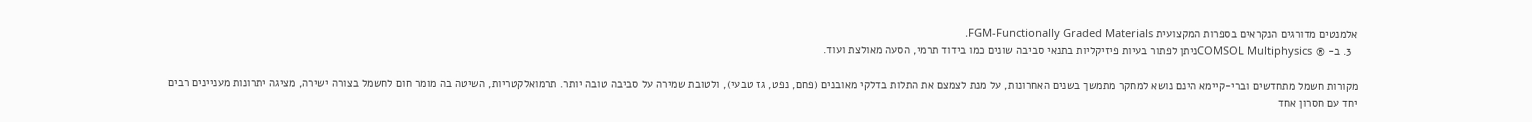אלמנטים מדורגים הנקראים בספרות המקצועית FGM-Functionally Graded Materials.
  3. ב- ® COMSOL Multiphysicsניתן לפתור בעיות פיזיקליות בתנאי סביבה שונים כמו בידוד תרמי, הסעה מאולצת ועוד.

מקורות חשמל מתחדשים וברי-קיימא הינם נושא למחקר מתמשך בשנים האחרונות, על מנת לצמצם את התלות בדלקי מאובנים (פחם, נפט, גז טבעי), ולטובת שמירה על סביבה טובה יותר. תרמואלקטריות, השיטה בה מומר חום לחשמל בצורה ישירה, מציגה יתרונות מעניינים רבים יחד עם חסרון אחד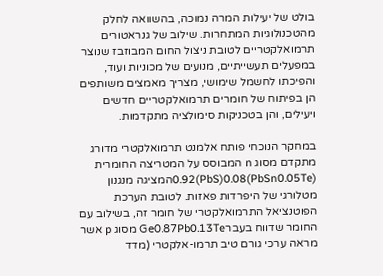בולט של יעילות המרה נמוכה, בהשוואה לחלק מהטכנולוגיות המתחרות. שילוב של גנראטורים תרמואלקטריים לטובת ניצול החום המבוזבז שנוצר במפעלים תעשייתיים, מנועים של מכוניות ועוד, והפיכתו לחשמל שימושי, מצריך מאמצים משותפים הן בפיתוח של חומרים תרמואלקטריים חדשים ויעילים, והן בטכניקות סימולציה מתקדמות.

במחקר הנוכחי פותח אלמנט תרמואלקטרי מדורג מתקדם מסוג n המבוסס על המטריצה החומרית (PbSn0.05Te)0.92(PbS)0.08המציגה מנגנון מטלורגי של היפרדות פאזות. לטובת הערכת הפוטנציאל התרמואלקטרי של חומר זה, בשילוב עם החומר שדווח בעברGe0.87Pb0.13Te מסוג p אשר מראה ערכי גורם טיב תרמו-אלקטרי (מדד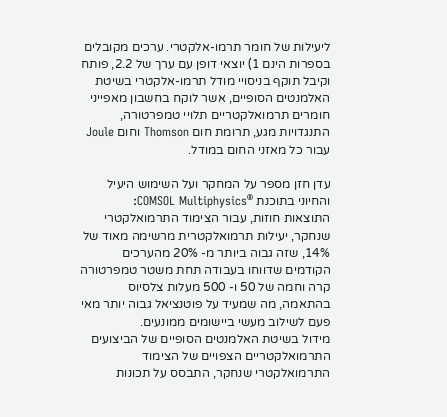ליעילות של חומר תרמו-אלקטרי. ערכים מקובלים בספרות הינם 1) יוצאי דופן עם ערך של 2.2, פותח וקיבל תוקף בניסויי מודל תרמו-אלקטרי בשיטת האלמנטים הסופיים, אשר לוקח בחשבון מאפייני חומרים תרמואלקטריים תלויי טמפרטורה, התנגדויות מגע, תרומת חום Thomson וחום Joule עבור כל מאזני החום במודל.

עדן חזן מספר על המחקר ועל השימוש היעיל והחיוני בתוכנת ®COMSOL Multiphysics:
התוצאות חוזות, עבור הצימוד התרמואלקטרי שנחקר, יעילות תרמואלקטרית מרשימה מאוד של 14%, שזה גבוה ביותר מ- 20% מהערכים הקודמים שדווחו בעבודה תחת משטר טמפרטורה קרה וחמה של 50 ו- 500 מעלות צלסיוס בהתאמה, מה שמעיד על פוטנציאל גבוה יותר מאי פעם לשילוב מעשי ביישומים ממונעים.
מידול בשיטת האלמנטים הסופיים של הביצועים התרמואלקטריים הצפויים של הצימוד התרמואלקטרי שנחקר, התבסס על תכונות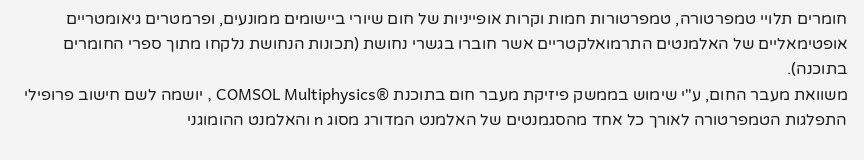חומרים תלויי טמפרטורה, טמפרטורות חמות וקרות אופייניות של חום שיורי ביישומים ממונעים, ופרמטרים גיאומטריים אופטימאליים של האלמנטים התרמואלקטריים אשר חוברו בגשרי נחושת (תכונות הנחושת נלקחו מתוך ספרי החומרים בתוכנה).
משוואת מעבר החום, ע"י שימוש בממשק פיזיקת מעבר חום בתוכנת ®COMSOL Multiphysics , יושמה לשם חישוב פרופילי התפלגות הטמפרטורה לאורך כל אחד מהסגמנטים של האלמנט המדורג מסוג n והאלמנט ההומוגני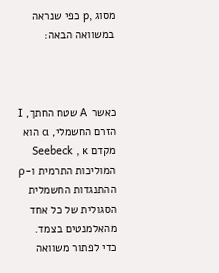מסוג ,p כפי שנראה במשוואה הבאה:



כאשר A שטח החתך, I הזרם החשמלי, α הוא מקדם Seebeck , κ המוליכות התרמית ו-ρ ההתנגדות החשמלית הסגולית של כל אחד מהאלמנטים בצמד.
כדי לפתור משוואה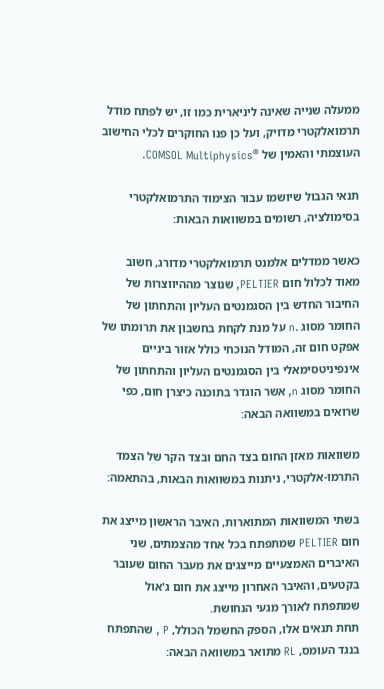ממעלה שנייה שאינה ליניארית כמו זו, יש לפתח מודל תרמואלקטרי מדויק, ועל כן פנו החוקרים לכלי החישוב העוצמתי והאמין של ®COMSOL Multiphysics.

תנאי הגבול שיושמו עבור הצימוד התרמואלקטרי בסימולציה, רשומים במשוואות הבאות:

כאשר ממדלים אלמנט תרמואלקטרי מדורג, חשוב מאוד לכלול חום PELTIER, שנוצר מההיווצרות של החיבור החדש בין הסגמנטים העליון והתחתון של החומר מסוג .n על מנת לקחת בחשבון את תרומתו של אפקט חום זה, המודל הנוכחי כולל אזור ביניים אינפיניטסימאלי בין הסגמנטים העליון והתחתון של החומר מסוג n, אשר הוגדר בתוכנה כיצרן חום, כפי שרואים במשוואה הבאה:

משוואות מאזן החום בצד החם ובצד הקר של הצמד התרמו-אלקטרי, ניתנות במשוואות הבאות, בהתאמה:

בשתי המשוואות המתוארות, האיבר הראשון מייצג את חום PELTIER שמתפתח בכל אחד מהצמתים, שני האיברים האמצעיים מייצגים את מעבר החום שעובר בקטעים, והאיבר האחרון מייצג את חום ג'אול שמתפתח לאורך מגעי הנחושת.
תחת תנאים אלו, הספק החשמל הכולל, P , שהתפתח בנגד העומס, RL מתואר במשוואה הבאה: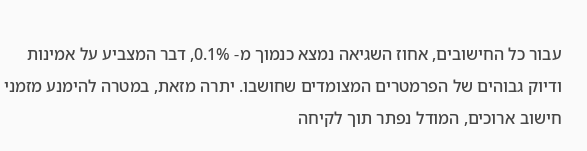עבור כל החישובים, אחוז השגיאה נמצא כנמוך מ- 0.1%, דבר המצביע על אמינות ודיוק גבוהים של הפרמטרים המצומדים שחושבו. יתרה מזאת, במטרה להימנע מזמני חישוב ארוכים, המודל נפתר תוך לקיחה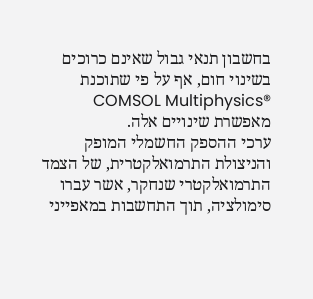בחשבון תנאי גבול שאינם כרוכים בשינוי חום, אף על פי שתוכנת ®COMSOL Multiphysics מאפשרת שינויים אלה.
ערכי ההספק החשמלי המופק והניצולת התרמואלקטרית, של הצמד התרמואלקטרי שנחקר, אשר עברו סימולציה, תוך התחשבות במאפייני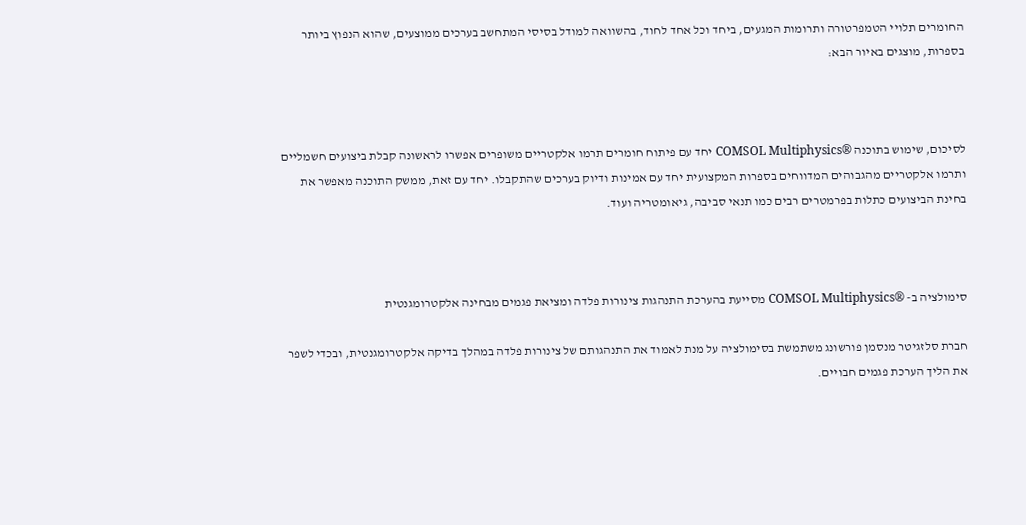החומרים תלויי הטמפרטורה ותרומות המגעים, ביחד וכל אחד לחוד, בהשוואה למודל בסיסי המתחשב בערכים ממוצעים, שהוא הנפוץ ביותר בספרות, מוצגים באיור הבא:



לסיכום, שימוש בתוכנה ®COMSOL Multiphysics יחד עם פיתוח חומרים תרמו אלקטריים משופרים אפשרו לראשונה קבלת ביצועים חשמליים ותרמו אלקטריים מהגבוהים המדווחים בספרות המקצועית יחד עם אמינות ודיוק בערכים שהתקבלו. יחד עם זאת, ממשק התוכנה מאפשר את בחינת הביצועים כתלות בפרמטרים רבים כמו תנאי סביבה, גיאומטריה ועוד.



סימולציה ב- ®COMSOL Multiphysics מסייעת בהערכת התנהגות צינורות פלדה ומציאת פגמים מבחינה אלקטרומגנטית

חברת סלזגיטר מנסמן פורשונג משתמשת בסימולציה על מנת לאמוד את התנהגותם של צינורות פלדה במהלך בדיקה אלקטרומגנטית, ובכדי לשפר את הליך הערכת פגמים חבויים.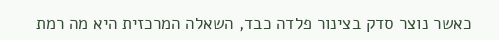כאשר נוצר סדק בצינור פלדה כבד, השאלה המרכזית היא מה רמת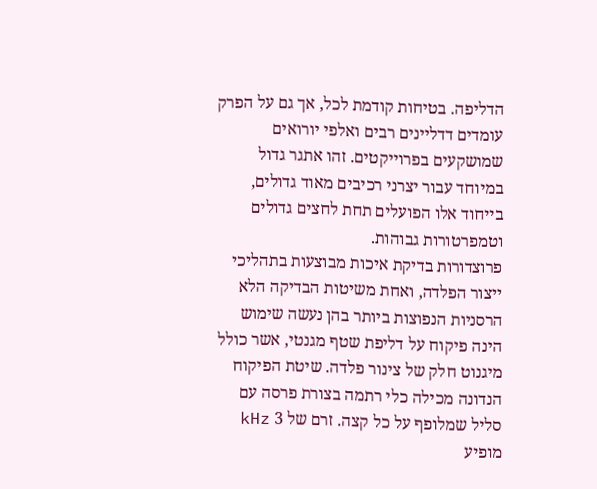הדליפה. בטיחות קודמת לכל, אך גם על הפרק עומדים דדליינים רבים ואלפי יורואים שמושקעים בפרוייקטים. זהו אתגר גדול במיוחד עבור יצרני רכיבים מאוד גדולים, בייחוד אלו הפועלים תחת לחצים גדולים וטמפרטורות גבוהות.
פרוצדורות בדיקת איכות מבוצעות בתהליכי ייצור הפלדה, ואחת משיטות הבדיקה הלא הרסניות הנפוצות ביותר בהן נעשה שימוש הינה פיקוח על דליפת שטף מגנטי, אשר כולל מיגנוט חלק של צינור פלדה. שיטת הפיקוח הנדונה מכילה כלי רתמה בצורת פרסה עם סליל שמלופף על כל קצה. זרם של 3 kHz מופיע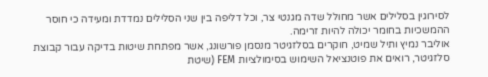לסירוגין בסלילים אשר מחולל שדה מגנטי צר, וכל דליפה בין שני הסלילים נמדדת ומעידה כי חוסר ההמשכיות בחומר יכולה להיות זרימה.
אוליבר נמיץ ותיל שמיט, חוקרים בסלזגיטר מנסמן פורשונג, אשר מפתחת שיטות בדיקה עבור קבוצת סלזגיטר, רואים את פוטנציאל השימוש בסימולציות FEM (שיטת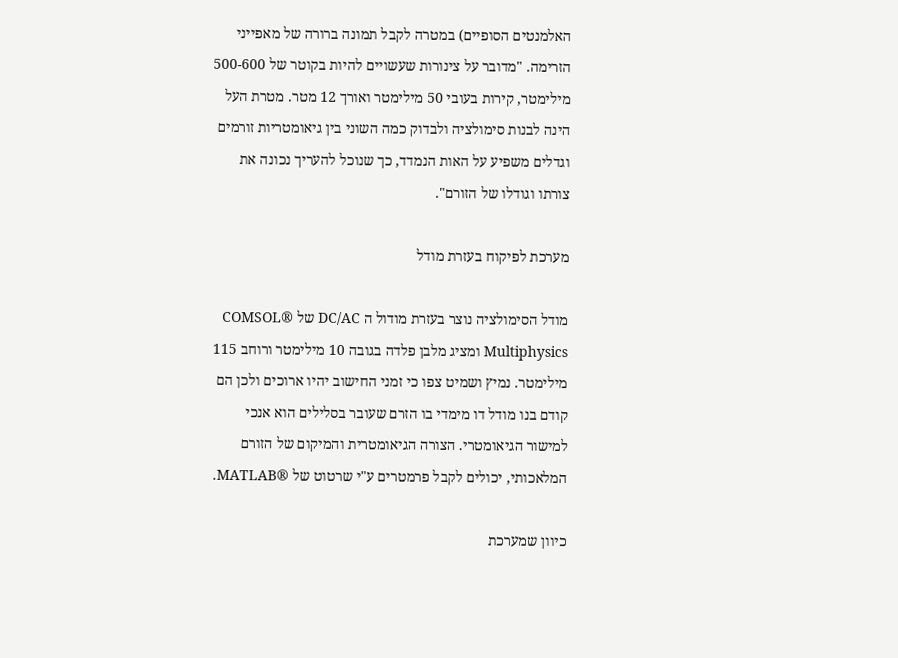האלמנטים הסופיים) במטרה לקבל תמונה ברורה של מאפייני הזרימה. "מדובר על צינורות שעשויים להיות בקוטר של 500-600 מילימטר, קירות בעובי 50 מילימטר ואורך 12 מטר. מטרת העל הינה לבנות סימולציה ולבדוק כמה השוני בין גיאומטריות זורמים וגדלים משפיע על האות הנמדד, כך שנוכל להעריך נכונה את צורתו וגודלו של הזורם".

מערכת לפיקוח בעזרת מודל

מודל הסימולציה נוצר בעזרת מודול ה DC/AC של ®COMSOL Multiphysics ומציג מלבן פלדה בגובה 10 מילימטר ורוחב 115 מילימטר. נמיץ ושמיט צפו כי זמני החישוב יהיו ארוכים ולכן הם קודם בנו מודל דו מימדי בו הזרם שעובר בסלילים הוא אנכי למישור הגיאומטרי. הצורה הגיאומטרית והמיקום של הזורם המלאכותי, יכולים לקבל פרמטרים ע"י שרטוט של ®MATLAB.

כיוון שמערכת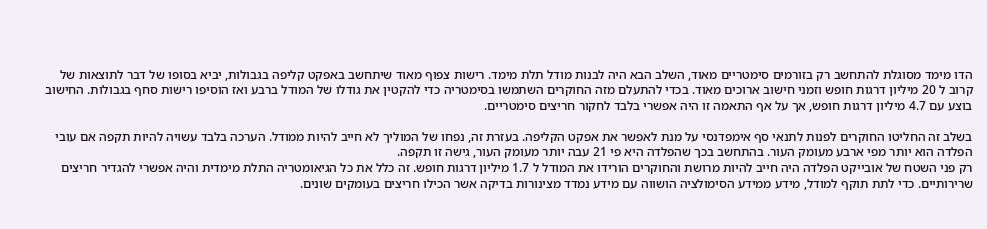הדו מימד מסוגלת להתחשב רק בזורמים סימטריים מאוד, השלב הבא היה לבנות מודל תלת מימד. רישות צפוף מאוד שיתחשב באפקט קליפה בגבולות, יביא בסופו של דבר לתוצאות של קרוב ל 20 מיליון דרגות חופש וזמני חישוב ארוכים מאוד. בכדי להתעלם מזה החוקרים השתמשו בסימטריה כדי להקטין את גודלו של המודל ברבע ואז הוסיפו רישות סחף בגבולות. החישוב בוצע עם 4.7 מיליון דרגות חופש, אך על אף התאמה זו היה אפשרי בלבד לחקור חריצים סימטריים.

בשלב זה החליטו החוקרים לפנות לתנאי סף אימפדנסי על מנת לאפשר את אפקט הקליפה. בעזרת זה, נפחו של המוליך לא חייב להיות ממודל. הערכה בלבד עשויה להיות תקפה אם עובי הפלדה הוא יותר מפי ארבע מעומק העור. בהתחשב בכך שהפלדה היא פי 21 עבה יותר מעומק העור, גישה זו תקפה.
רק פני השטח של אובייקט הפלדה היה חייב להיות מרושת והחוקרים הורידו את המודל ל 1.7 מיליון דרגות חופש. זה כלל את כל הגיאומטריה התלת מימדית והיה אפשרי להגדיר חריצים שרירותיים. כדי לתת תוקף למודל, מידע ממידע הסימולציה הושווה עם מידע נמדד מצינורות בדיקה אשר הכילו חריצים בעומקים שונים.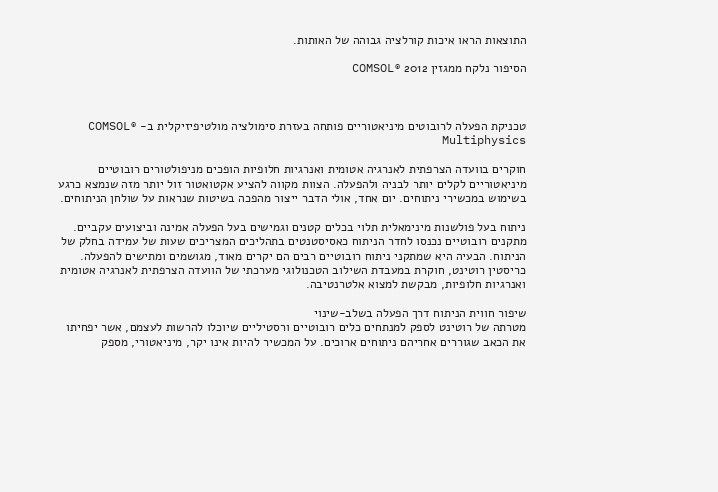התוצאות הראו איכות קורלציה גבוהה של האותות.

הסיפור נלקח ממגזין 2012 ®COMSOL



טכניקת הפעלה לרובוטים מיניאטוריים פותחה בעזרת סימולציה מולטיפיזיקלית ב- ®COMSOL Multiphysics

חוקרים בוועדה הצרפתית לאנרגיה אטומית ואנרגיות חלופיות הופכים מניפולטורים רובוטיים מיניאטוריים לקלים יותר לבניה ולהפעלה. הצוות מקווה להציע אקטואטור זול יותר מזה שנמצא כרגע בשימוש במכשירי ניתוחים. יום אחד, אולי הדבר ייצור מהפכה בשיטות שנראות על שולחן הניתוחים.

ניתוח בעל פולשנות מינימאלית תלוי בכלים קטנים וגמישים בעל הפעלה אמינה וביצועים עקביים. מתקנים רובוטיים נכנסו לחדר הניתוח כאסיסטנטים בתהליכים המצריכים שעות של עמידה בחלק של הניתוח. הבעיה היא שמתקני ניתוח רובוטיים רבים הם יקרים מאוד, מגושמים ומתישים להפעלה. כריסטין רוטינט, חוקרת במעבדת השילוב הטכנולוגי מערכתי של הוועדה הצרפתית לאנרגיה אטומית ואנרגיות חלופיות, מבקשת למצוא אלטרנטיבה.

שיפור חווית הניתוח דרך הפעלה בשלב-שינוי
מטרתה של רוטינט לספק למנתחים כלים רובוטיים ורסטיליים שיוכלו להרשות לעצמם, אשר יפחיתו את הכאב שגוררים אחריהם ניתוחים ארוכים. על המכשיר להיות אינו יקר, מיניאטורי, מספק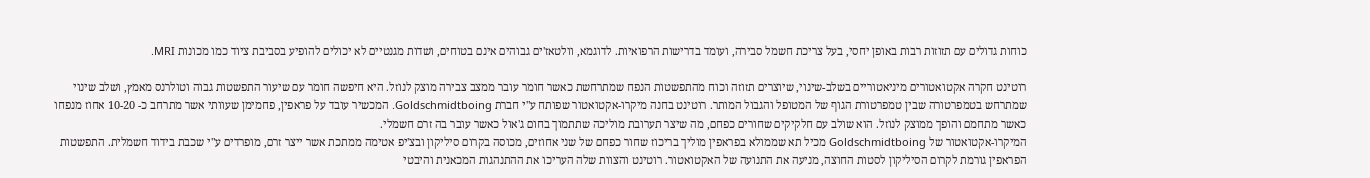כוחות גדולים עם תזוזות רבות באופן יחסי, בעל צריכת חשמל סבירה, ועומד בדרישות הרפואיות. לדוגמא, וולטאז'ים גבוהים אינם בטוחים, ושדות מגנטיים לא יכולים להופיע בסביבת ציוד כמו מכונות MRI.

רוטינט חקרה אקטואטורים מיניאטוריים בשלב-שינוי, שיוצרים תזוזה וכוח מהתפשטות הנפח שמתרחשת כאשר חומר עובר ממצב צבירה מוצק לנוזל. היא חיפשה חומר עם שיעור התפשטות גבוה וטולרנס מאמץ, ושלב שינוי שמתרחש בטמפרטורה שבין טמפרטורת הגוף של המטופל והגבול המותר. רוטינט בחנה מיקרו-אקטואטור שפותח ע"י חברת Goldschmidtboing. המכשיר עובד על פראפין, פחמימן שעוותי אשר מתרחב כ- 10-20 אחוז מנפחו כאשר מתחמם והופך ממוצק לנוזל. הוא שולב עם חלקיקים שחורים כפחם, מה שיצר תערובת מוליכה שתתמוך בחום ג'אול כאשר עובר בה זרם חשמלי.
המיקרו-אקטואטור של Goldschmidtboing מכיל תא שממולא בפראפין מוליך בריכוז שחור כפחם של שני אחוזים, מכוסה בקרום סיליקון ובצ'יפ אטימה ממתכת אשר ייצר זרם, מופרדים ע"י שכבת בידוד חשמלית. התפשטות הפראפין גורמת לקרום הסיליקון לסטות החוצה, מניעה את התנועה של האקטואטור. רוטינט והצוות שלה העריכו את ההתנהגות המכאנית והיבטי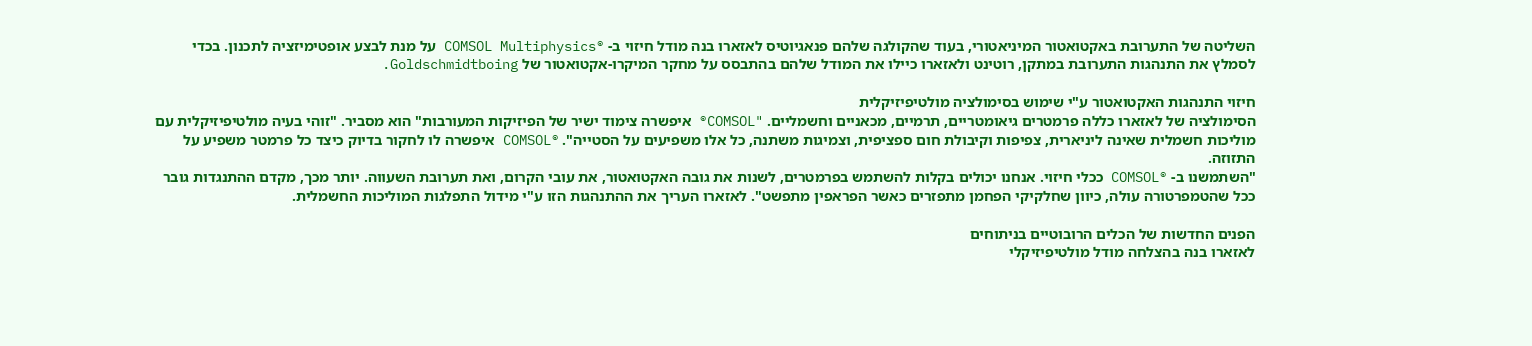השליטה של התערובת באקטואטור המיניאטורי, בעוד שהקולגה שלהם פנאגיוטיס לאזארו בנה מודל חיזוי ב- ®COMSOL Multiphysics על מנת לבצע אופטימיזציה לתכנון. בכדי לסמלץ את התנהגות התערובת במתקן, רוטינט ולאזארו כיילו את המודל שלהם בהתבסס על מחקר המיקרו-אקטואטור של Goldschmidtboing.

חיזוי התנהגות האקטואטור ע"י שימוש בסימולציה מולטיפיזיקלית
הסימולציה של לאזארו כללה פרמטרים גיאומטריים, תרמיים, מכאניים וחשמליים. "COMSOL® איפשרה צימוד ישיר של הפיזיקות המעורבות" הוא מסביר. "זוהי בעיה מולטיפיזיקלית עם מוליכות חשמלית שאינה ליניארית, צפיפות וקיבולת חום ספציפית, וצמיגות משתנה, כל אלו משפיעים על הסטייה". ®COMSOL איפשרה לו לחקור בדיוק כיצד כל פרמטר משפיע על התזוזה.
"השתמשנו ב- ®COMSOL ככלי חיזוי. אנחנו יכולים בקלות להשתמש בפרמטרים, לשנות את גובה האקטואטור, את עובי הקרום, ואת תערובת השעווה. יותר מכך, מקדם ההתנגדות גובר ככל שהטמפרטורה עולה, כיוון שחלקיקי הפחמן מתפזרים כאשר הפראפין מתפשט". לאזארו העריך את ההתנהגות הזו ע"י מידול התפלגות המוליכות החשמלית.

הפנים החדשות של הכלים הרובוטיים בניתוחים
לאזארו בנה בהצלחה מודל מולטיפיזיקלי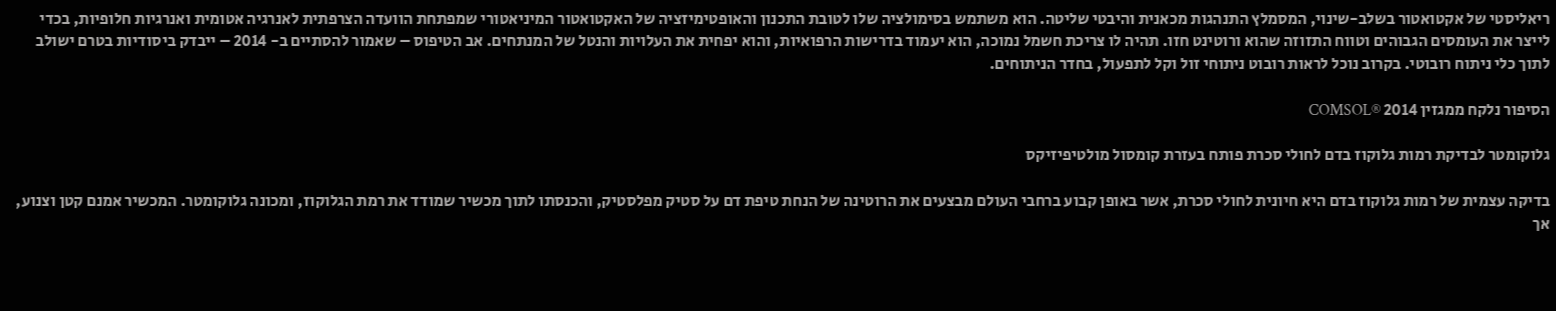ריאליסטי של אקטואטור בשלב-שינוי, המסמלץ התנהגות מכאנית והיבטי שליטה. הוא משתמש בסימולציה שלו לטובת התכנון והאופטימיזציה של האקטואטור המיניאטורי שמפתחת הוועדה הצרפתית לאנרגיה אטומית ואנרגיות חלופיות, בכדי לייצר את העומסים הגבוהים וטווח התזוזה שהוא ורוטינט חזו. תהיה לו צריכת חשמל נמוכה, הוא יעמוד בדרישות הרפואיות, והוא יפחית את העלויות והנטל של המנתחים. אב הטיפוס – שאמור להסתיים ב- 2014 – ייבדק ביסודיות בטרם ישולב לתוך כלי ניתוח רובוטי. בקרוב נוכל לראות רובוט ניתוחי זול וקל לתפעול, בחדר הניתוחים.

הסיפור נלקח ממגזין 2014 ®COMSOL

גלוקומטר לבדיקת רמות גלוקוז בדם לחולי סכרת פותח בעזרת קומסול מולטיפיזיקס

בדיקה עצמית של רמות גלוקוז בדם היא חיונית לחולי סכרת, אשר באופן קבוע ברחבי העולם מבצעים את הרוטינה של הנחת טיפת דם על סטיק מפלסטיק, והכנסתו לתוך מכשיר שמודד את רמת הגלוקוז, ומכונה גלוקומטר. המכשיר אמנם קטן וצנוע, אך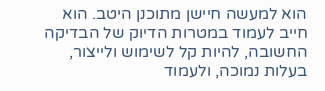הוא למעשה חיישן מתוכנן היטב. הוא חייב לעמוד במטרות הדיוק של הבדיקה החשובה, להיות קל לשימוש ולייצור, בעלות נמוכה, ולעמוד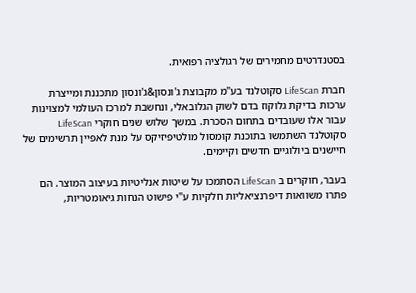בסטנדרטים מחמירים של רגולציה רפואית.

חברת LifeScan סקוטלנד בע"מ מקבוצת ג'ונסון&ג'ונסון מתכננת ומייצרת ערכות בדיקת גלוקוז בדם לשוק הגלובאלי, ונחשבת למרכז העולמי למצוינות עבור אלו שעובדים בתחום הסכרת. במשך שלוש שנים חוקרי LifeScan סקוטלנד השתמשו בתוכנת קומסול מולטיפיזיקס על מנת לאפיין תרשימים של חיישנים ביולוגיים חדשים וקיימים.

בעבר, חוקרים ב LifeScan הסתמכו על שיטות אנליטיות בעיצוב המוצר. הם פתרו משוואות דיפרנציאליות חלקיות ע"י פישוט הנחות גיאומטריות,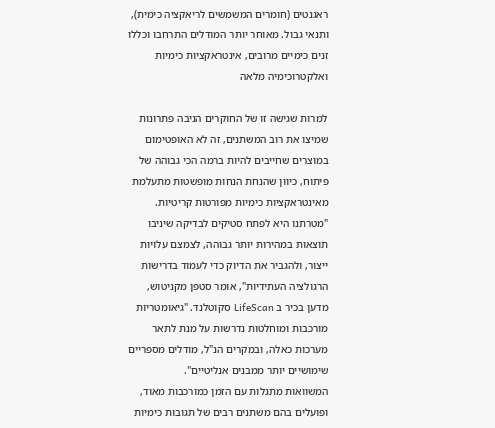ראגנטים (חומרים המשמשים לריאקציה כימית), ותנאי גבול. מאוחר יותר המודלים התרחבו וכללו זנים כימיים מרובים, אינטראקציות כימיות ואלקטרוכימיה מלאה

למרות שגישה זו של החוקרים הניבה פתרונות שמיצו את רוב המשתנים, זה לא האופטימום במוצרים שחייבים להיות ברמה הכי גבוהה של פיתוח, כיוון שהנחת הנחות מופשטות מתעלמת מאינטראקציות כימיות מפורטות קריטיות.
"מטרתנו היא לפתח סטיקים לבדיקה שיניבו תוצאות במהירות יותר גבוהה, לצמצם עלויות ייצור, ולהגביר את הדיוק כדי לעמוד בדרישות הרגולציה העתידיות", אומר סטפן מקניטוש, מדען בכיר ב LifeScan סקוטלנד. "גיאומטריות מורכבות ומוחלטות נדרשות על מנת לתאר מערכות כאלה, ובמקרים הנ"ל, מודלים מספריים שימושיים יותר ממבנים אנליטיים".
המשוואות מתגלות עם הזמן כמורכבות מאוד, ופועלים בהם משתנים רבים של תגובות כימיות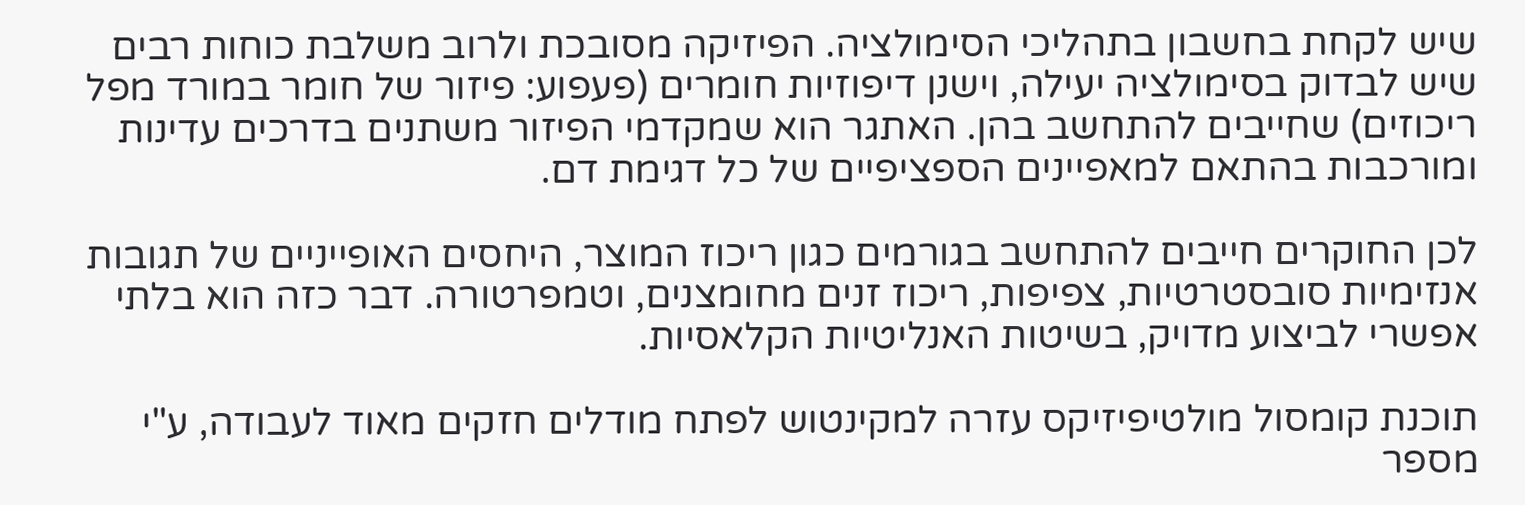שיש לקחת בחשבון בתהליכי הסימולציה. הפיזיקה מסובכת ולרוב משלבת כוחות רבים שיש לבדוק בסימולציה יעילה, וישנן דיפוזיות חומרים (פעפוע: פיזור של חומר במורד מפל ריכוזים) שחייבים להתחשב בהן. האתגר הוא שמקדמי הפיזור משתנים בדרכים עדינות ומורכבות בהתאם למאפיינים הספציפיים של כל דגימת דם.

לכן החוקרים חייבים להתחשב בגורמים כגון ריכוז המוצר, היחסים האופייניים של תגובות אנזימיות סובסטרטיות, צפיפות, ריכוז זנים מחומצנים, וטמפרטורה. דבר כזה הוא בלתי אפשרי לביצוע מדויק, בשיטות האנליטיות הקלאסיות.

תוכנת קומסול מולטיפיזיקס עזרה למקינטוש לפתח מודלים חזקים מאוד לעבודה, ע"י מספר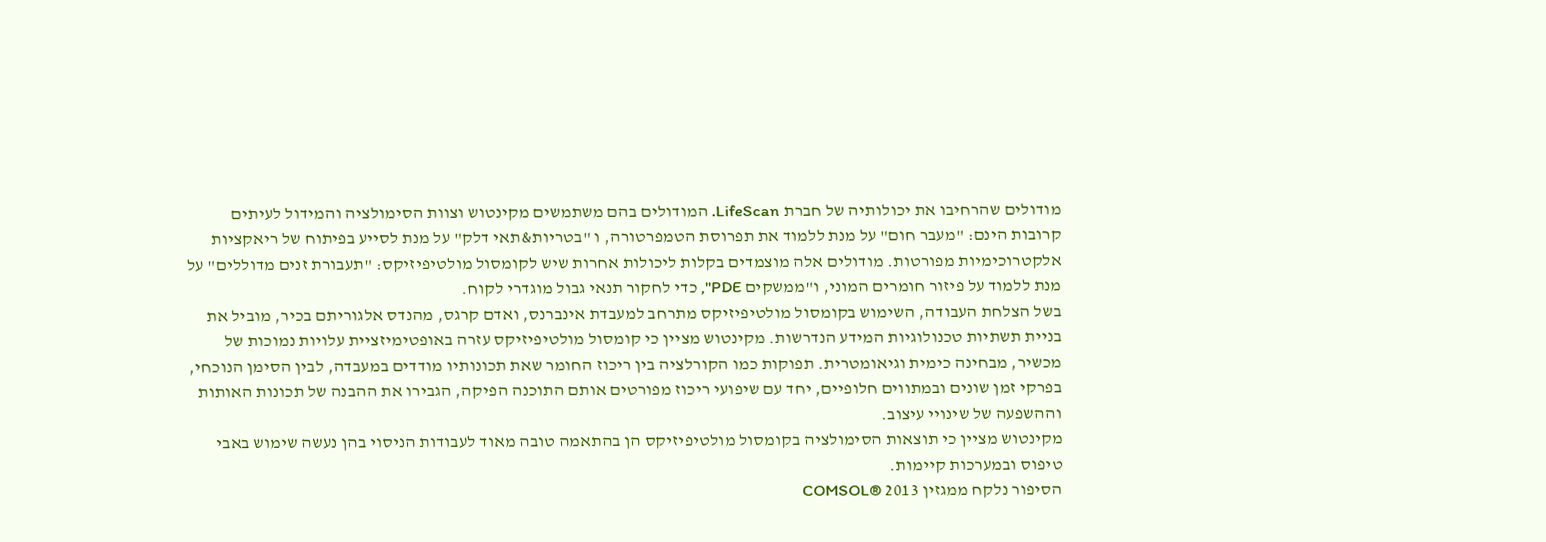מודולים שהרחיבו את יכולותיה של חברת LifeScan. המודולים בהם משתמשים מקינטוש וצוות הסימולציה והמידול לעיתים קרובות הינם: "מעבר חום" על מנת ללמוד את תפרוסת הטמפרטורה, ו "בטריות&תאי דלק" על מנת לסייע בפיתוח של ריאקציות אלקטרוכימיות מפורטות. מודולים אלה מוצמדים בקלות ליכולות אחרות שיש לקומסול מולטיפיזיקס: "תעבורת זנים מדוללים" על מנת ללמוד על פיזור חומרים המוני, ו"ממשקים PDE", כדי לחקור תנאי גבול מוגדרי לקוח.
בשל הצלחת העבודה, השימוש בקומסול מולטיפיזיקס מתרחב למעבדת אינברנס, ואדם קרגס, מהנדס אלגוריתם בכיר, מוביל את בניית תשתיות טכנולוגיות המידע הנדרשות. מקינטוש מציין כי קומסול מולטיפיזיקס עזרה באופטימיזציית עלויות נמוכות של מכשיר, מבחינה כימית וגיאומטרית. תפוקות כמו הקורלציה בין ריכוז החומר שאת תכונותיו מודדים במעבדה, לבין הסימן הנוכחי, בפרקי זמן שונים ובמתווים חלופיים, יחד עם שיפועי ריכוז מפורטים אותם התוכנה הפיקה, הגבירו את ההבנה של תכונות האותות וההשפעה של שינויי עיצוב.
מקינטוש מציין כי תוצאות הסימולציה בקומסול מולטיפיזיקס הן בהתאמה טובה מאוד לעבודות הניסוי בהן נעשה שימוש באבי טיפוס ובמערכות קיימות.
הסיפור נלקח ממגזין 2013 ®COMSOL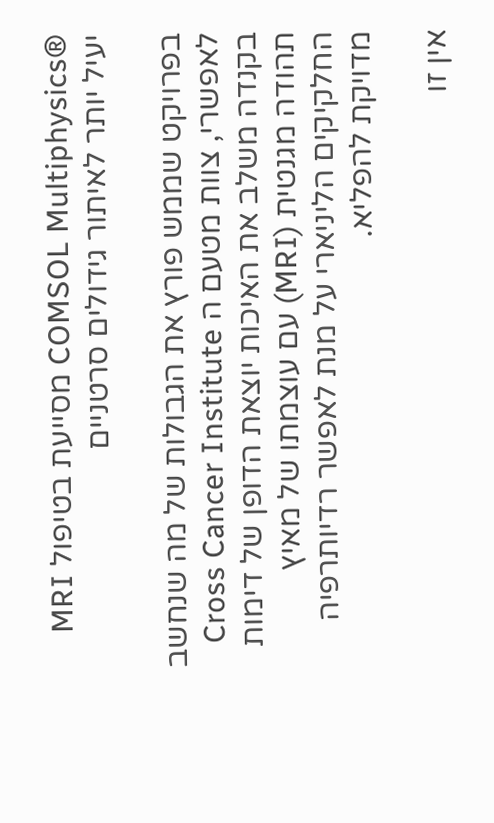®COMSOL Multiphysics מסייעת בטיפול MRI יעיל יותר לאיתור גידולים סרטניים

בפרויקט שממש פורץ את הגבולות של מה שנחשב לאפשרי, צוות מטעם ה Cross Cancer Institute בקנדה משלב את האיכות יוצאת הדופן של דימות תהודה מגנטית (MRI) עם עוצמתו של מאיץ החלקיקים הליניארי על מנת לאפשר רדיותרפיה מדויקת להפליא.

אין זו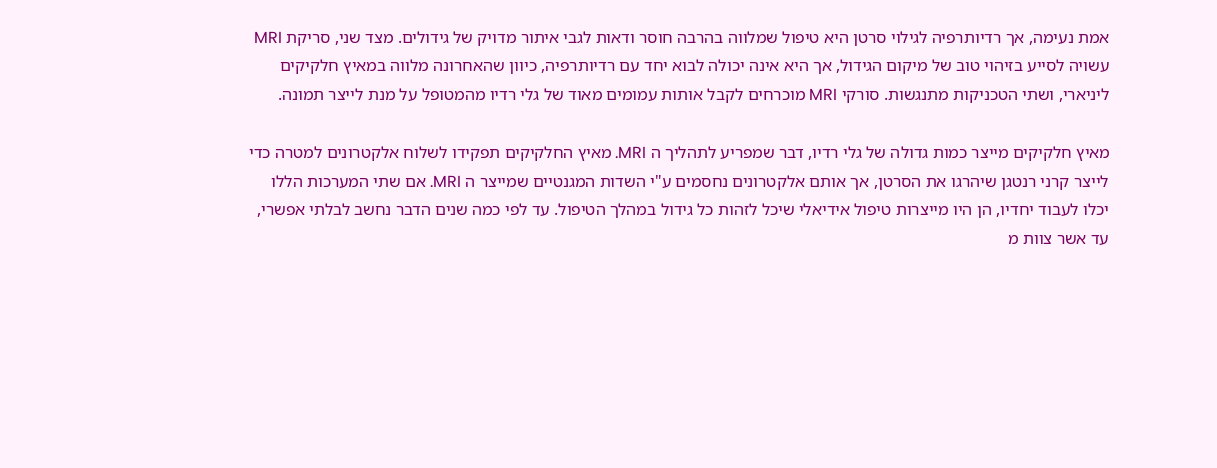אמת נעימה, אך רדיותרפיה לגילוי סרטן היא טיפול שמלווה בהרבה חוסר ודאות לגבי איתור מדויק של גידולים. מצד שני, סריקת MRI עשויה לסייע בזיהוי טוב של מיקום הגידול, אך היא אינה יכולה לבוא יחד עם רדיותרפיה, כיוון שהאחרונה מלווה במאיץ חלקיקים ליניארי, ושתי הטכניקות מתנגשות. סורקי MRI מוכרחים לקבל אותות עמומים מאוד של גלי רדיו מהמטופל על מנת לייצר תמונה.

מאיץ חלקיקים מייצר כמות גדולה של גלי רדיו, דבר שמפריע לתהליך ה MRI. מאיץ החלקיקים תפקידו לשלוח אלקטרונים למטרה כדי לייצר קרני רנטגן שיהרגו את הסרטן, אך אותם אלקטרונים נחסמים ע"י השדות המגנטיים שמייצר ה MRI. אם שתי המערכות הללו יכלו לעבוד יחדיו, הן היו מייצרות טיפול אידיאלי שיכל לזהות כל גידול במהלך הטיפול. עד לפי כמה שנים הדבר נחשב לבלתי אפשרי, עד אשר צוות מ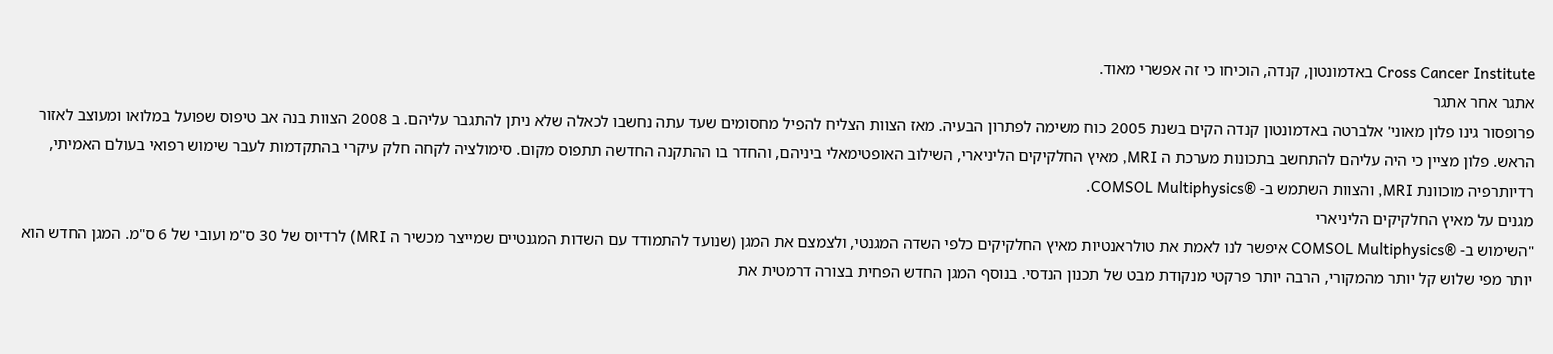Cross Cancer Institute באדמונטון, קנדה, הוכיחו כי זה אפשרי מאוד.
אתגר אחר אתגר
פרופסור גינו פלון מאוני' אלברטה באדמונטון קנדה הקים בשנת 2005 כוח משימה לפתרון הבעיה. מאז הצוות הצליח להפיל מחסומים שעד עתה נחשבו לכאלה שלא ניתן להתגבר עליהם. ב 2008 הצוות בנה אב טיפוס שפועל במלואו ומעוצב לאזור הראש. פלון מציין כי היה עליהם להתחשב בתכונות מערכת ה MRI, מאיץ החלקיקים הליניארי, השילוב האופטימאלי ביניהם, והחדר בו ההתקנה החדשה תתפוס מקום. סימולציה לקחה חלק עיקרי בהתקדמות לעבר שימוש רפואי בעולם האמיתי, רדיותרפיה מוכוונת MRI, והצוות השתמש ב- ®COMSOL Multiphysics.
מגנים על מאיץ החלקיקים הליניארי
"השימוש ב- ®COMSOL Multiphysics איפשר לנו לאמת את טולראנטיות מאיץ החלקיקים כלפי השדה המגנטי, ולצמצם את המגן (שנועד להתמודד עם השדות המגנטיים שמייצר מכשיר ה MRI) לרדיוס של 30 ס"מ ועובי של 6 ס"מ. המגן החדש הוא יותר מפי שלוש קל יותר מהמקורי, הרבה יותר פרקטי מנקודת מבט של תכנון הנדסי. בנוסף המגן החדש הפחית בצורה דרמטית את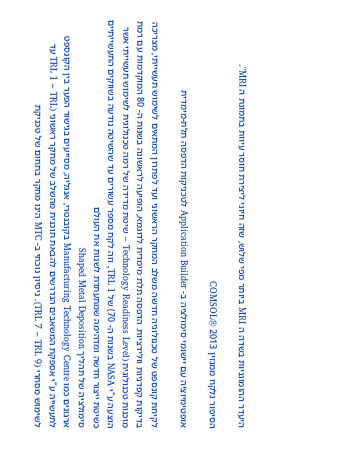היעדר ההומוגניות בשדה ה MRI ביותר מפי שלוש, שזה חיוני ליצירת חוסר עיוות בתמונת ה MRI".

הסיפור נלקח ממגזין 2013 ®COMSOL

אופטימיזציה עם יישומי סימולציה ב- Application Builder לטכניקות הדפסה תלת-מימדית

לקיחת קונספט של טכנולוגיה חדשה משלב המחקר הראשוני ועד לפתרון המתאים לשימוש תעשייתי, מצריכה בדיקות קפדניות וולידציות. הדפסה תלת מימדית לדוגמא, הופיעה לראשונה בשנות ה- 80 המוקדמות עם רמת מוכנות טכנולוגית (Technology Readiness Level – שיטת מדידה של רמה טכנולוגית לשימוש תעשייתי אשר הוצעה ע"י NASA בשנות ה- 70) של TRL 1, וזה לקח מספר עשורים עד שהשיטה נודעה בשווקים התעשייתיים כשיטת ייצור חדשה ומדהימה שמתעתדת לשנות את העולם
סימולציה של תהליך Shaped Metal Deposition
ארגונים כמו Manufacturing Technology Centre בקובנטרי, אנגליה, מסייעים בגישור הפער בין הקונספט לתעשייה ע"י אספקת המשאבים הנדרשים להבאת תוכנית מהשלב של מחקר ראשוני (TRL 1 – TRL עד לשימוש מסחרי (TRL 7 – TRL 9). ניסיון נוכחי ב- MTC הינו מחקר בתחום של טכניקת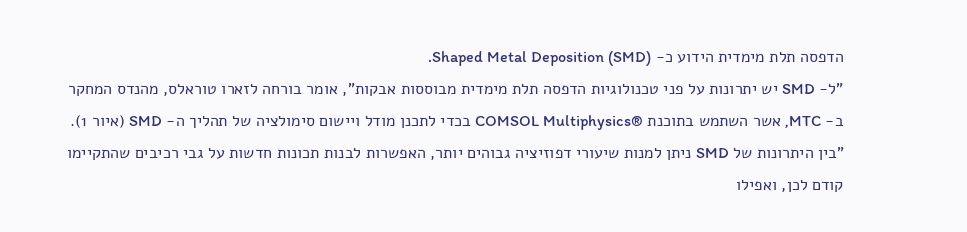הדפסה תלת מימדית הידוע כ- Shaped Metal Deposition (SMD).
"ל- SMD יש יתרונות על פני טכנולוגיות הדפסה תלת מימדית מבוססות אבקות", אומר בורחה לזארו טוראלס, מהנדס המחקר ב- MTC, אשר השתמש בתוכנת ®COMSOL Multiphysics בכדי לתכנן מודל ויישום סימולציה של תהליך ה- SMD (איור 1). "בין היתרונות של SMD ניתן למנות שיעורי דפוזיציה גבוהים יותר, האפשרות לבנות תכונות חדשות על גבי רכיבים שהתקיימו קודם לכן, ואפילו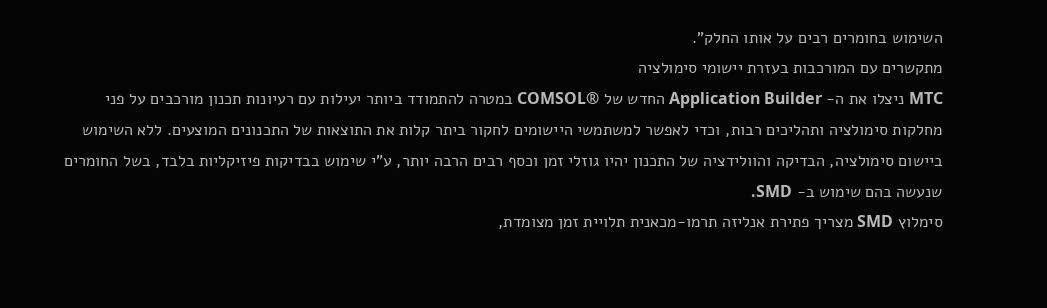השימוש בחומרים רבים על אותו החלק".
מתקשרים עם המורכבות בעזרת יישומי סימולציה
MTC ניצלו את ה- Application Builder החדש של ®COMSOL במטרה להתמודד ביותר יעילות עם רעיונות תכנון מורכבים על פני מחלקות סימולציה ותהליכים רבות, וכדי לאפשר למשתמשי היישומים לחקור ביתר קלות את התוצאות של התכנונים המוצעים. ללא השימוש ביישום סימולציה, הבדיקה והוולידציה של התכנון יהיו גוזלי זמן וכסף רבים הרבה יותר, ע"י שימוש בבדיקות פיזיקליות בלבד, בשל החומרים שנעשה בהם שימוש ב- SMD.
סימלוץ SMD מצריך פתירת אנליזה תרמו-מכאנית תלויית זמן מצומדת,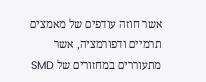אשר חוזה עודפים של מאמצים תרמיים ודפורמציה, אשר מתעוררים במחזורים של SMD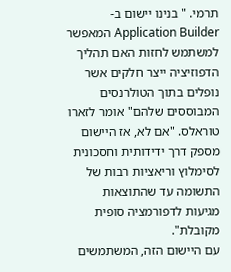תרמי. " בנינו יישום ב- Application Builder המאפשר למשתמש לחזות האם תהליך הדפוזיציה ייצר חלקים אשר נופלים בתוך הטולרנסים המבוססים שלהם" אומר לזארו טוראלס. "אם לא, אז היישום מספק דרך ידידותית וחסכונית לסימלוץ וריאציות רבות של התשומה עד שהתוצאות מגיעות לדפורמציה סופית מקובלת".
עם היישום הזה, המשתמשים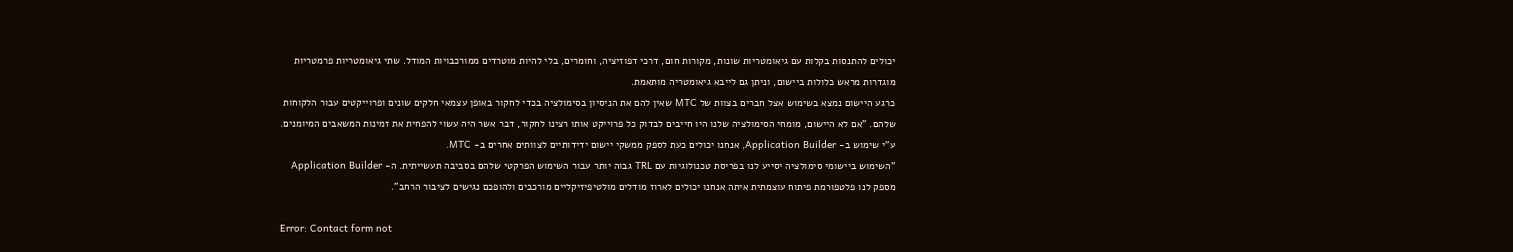יכולים להתנסות בקלות עם גיאומטריות שונות, מקורות חום, דרכי דפוזיציה, וחומרים, בלי להיות מוטרדים ממורכבויות המודל. שתי גיאומטריות פרמטריות מוגדרות מראש כלולות ביישום, וניתן גם לייבא גיאומטריה מותאמת.
כרגע היישום נמצא בשימוש אצל חברים בצוות של MTC שאין להם את הניסיון בסימולציה בכדי לחקור באופן עצמאי חלקים שונים ופרוייקטים עבור הלקוחות שלהם. "אם לא היישום, מומחי הסימולציה שלנו היו חייבים לבדוק כל פרוייקט אותו רצינו לחקור, דבר אשר היה עשוי להפחית את זמינות המשאבים המיומנים. ע"י שימוש ב- Application Builder, אנחנו יכולים כעת לספק ממשקי יישום ידידותיים לצוותים אחרים ב- MTC.
"השימוש ביישומי סימולציה יסייע לנו בפריסת טכנולוגיות עם TRL גבוה יותר עבור השימוש הפרקטי שלהם בסביבה תעשייתית. ה- Application Builder מספק לנו פלטפורמת פיתוח עוצמתית איתה אנחנו יכולים לארוז מודלים מולטיפיזיקליים מורכבים ולהופכם נגישים לציבור הרחב".

Error: Contact form not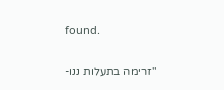found.

"זרימה בתעלות ננו-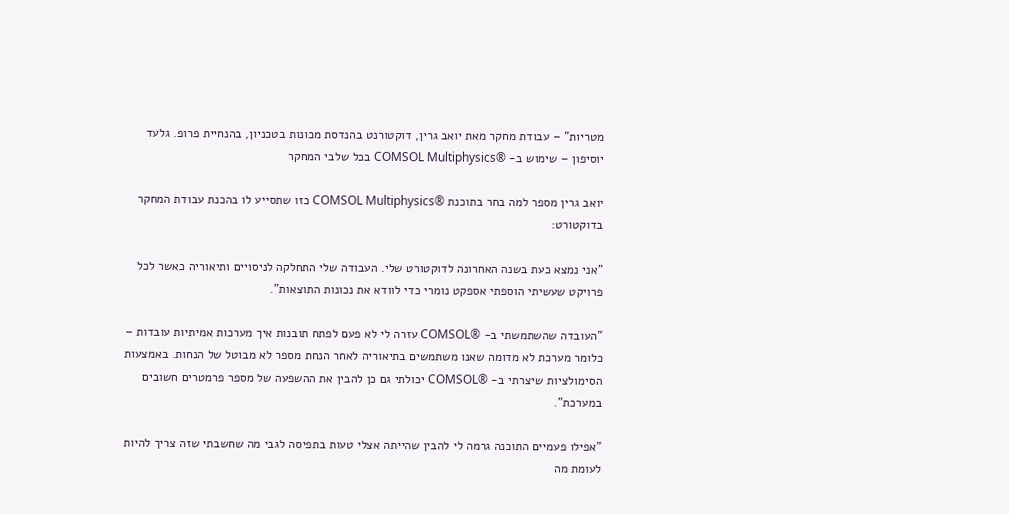מטריות" – עבודת מחקר מאת יואב גרין, דוקטורנט בהנדסת מכונות בטכניון, בהנחיית פרופ. גלעד יוסיפון – שימוש ב- ®COMSOL Multiphysics בכל שלבי המחקר

יואב גרין מספר למה בחר בתוכנת ®COMSOL Multiphysics כזו שתסייע לו בהכנת עבודת המחקר בדוקטורט:

"אני נמצא כעת בשנה האחרונה לדוקטורט שלי. העבודה שלי התחלקה לניסויים ותיאוריה כאשר לכל פרויקט שעשיתי הוספתי אספקט נומרי כדי לוודא את נכונות התוצאות".

"העובדה שהשתמשתי ב- ®COMSOL עזרה לי לא פעם לפתח תובנות איך מערכות אמיתיות עובדות – כלומר מערכת לא מדומה שאנו משתמשים בתיאוריה לאחר הנחת מספר לא מבוטל של הנחות. באמצעות הסימולציות שיצרתי ב- ®COMSOL יכולתי גם כן להבין את ההשפעה של מספר פרמטרים חשובים במערכת".

"אפילו פעמיים התוכנה גרמה לי להבין שהייתה אצלי טעות בתפיסה לגבי מה שחשבתי שזה צריך להיות לעומת מה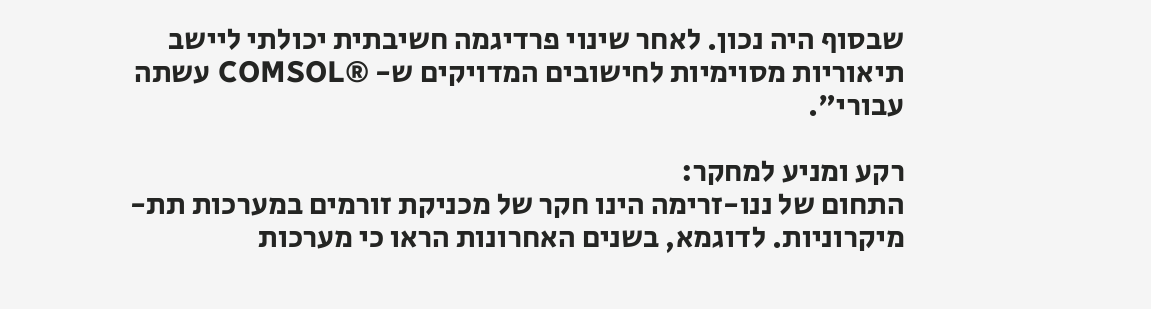שבסוף היה נכון. לאחר שינוי פרדיגמה חשיבתית יכולתי ליישב תיאוריות מסוימיות לחישובים המדויקים ש- ®COMSOL עשתה עבורי".

רקע ומניע למחקר:
התחום של ננו-זרימה הינו חקר של מכניקת זורמים במערכות תת-מיקרוניות. לדוגמא, בשנים האחרונות הראו כי מערכות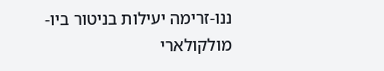ננו-זרימה יעילות בניטור ביו-מולקולארי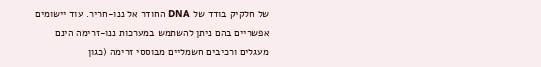של חלקיק בודד של DNA החודר אל ננו-חריר. עוד יישומים אפשריים בהם ניתן להשתמש במערכות ננו-זרימה הינם מעגלים ורכיבים חשמליים מבוססי זרימה (כגון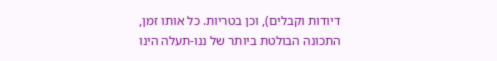דיודות וקבלים), וכן בטריות. כל אותו זמן, התכונה הבולטת ביותר של ננו-תעלה הינו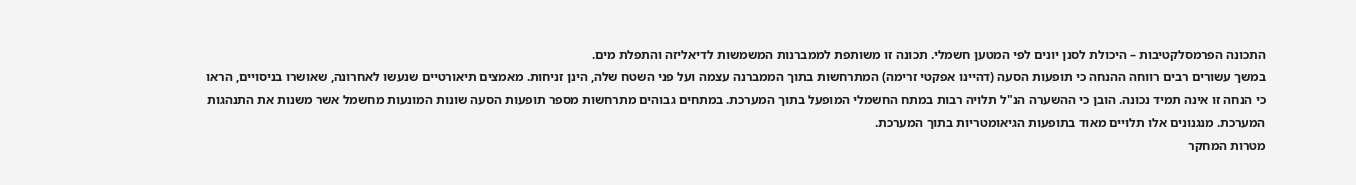התכונה הפרמסלקטיבות – היכולת לסנן יונים לפי המטען חשמלי. תכונה זו משותפת לממברנות המשמשות לדיאליזה והתפלת מים.
במשך עשורים רבים רווחה ההנחה כי תופעות הסעה (דהיינו אפקטי זרימה) המתרחשות בתוך הממברנה עצמה ועל פני השטח שלה, הינן זניחות. מאמצים תיאורטיים שנעשו לאחרונה, שאושרו בניסויים, הראו כי הנחה זו אינה תמיד נכונה. הובן כי ההשערה הנ"ל תלויה רבות במתח החשמלי המופעל בתוך המערכת. במתחים גבוהים מתרחשות מספר תופעות הסעה שונות המונעות מחשמל אשר משנות את התנהגות המערכת. מנגנונים אלו תלויים מאוד בתופעות הגיאומטריות בתוך המערכת.
מטרות המחקר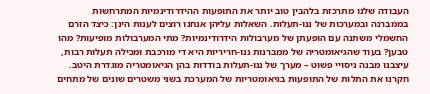העבודה שלנו מתרכזת בלהבין טוב יותר את התופעות ההידרודינמיות המתרחשות בממברנה ובמערכות של ננו-תעלות. השאלות עליהן אנחנו רוצים לענות הינן: כיצד הזרם החשמלי משתנה עם הופעתן של מערבולות הידרודינמיות? מתי המערבולות מופיעות? מהו טבען? בעוד שהגיאומטריה של ממברנות ננו-חריריות היא די מורכבת ומכילה תעלות רבות, עיצבנו מבנה ניסויי פשוט – מערך של ננו-תעלות בודדות בהן הגיאומטריה מוגדרת היטב.
חקרנו את התלות של התופעות בגיאומטריות של המערכת בשני משטרים שונים של מתחים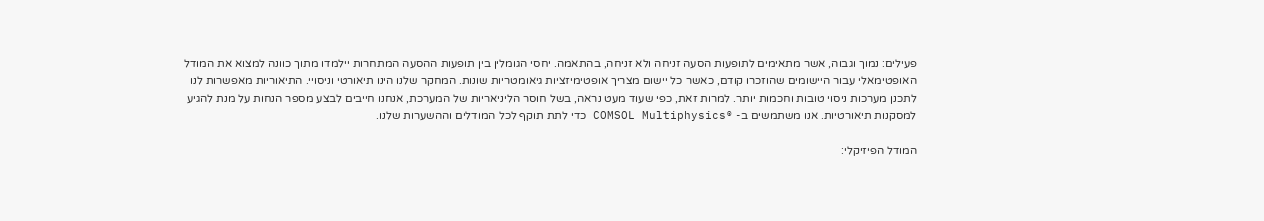פעילים: נמוך וגבוה, אשר מתאימים לתופעות הסעה זניחה ולא זניחה, בהתאמה. יחסי הגומלין בין תופעות ההסעה המתחרות יילמדו מתוך כוונה למצוא את המודל האופטימאלי עבור היישומים שהוזכרו קודם, כאשר כל יישום מצריך אופטימיזציות גיאומטריות שונות. המחקר שלנו הינו תיאורטי וניסויי. התיאוריות מאפשרות לנו לתכנן מערכות ניסוי טובות וחכמות יותר. למרות זאת, כפי שעוד מעט נראה, בשל חוסר הליניאריות של המערכת, אנחנו חייבים לבצע מספר הנחות על מנת להגיע למסקנות תיאורטיות. אנו משתמשים ב- ®COMSOL Multiphysics כדי לתת תוקף לכל המודלים וההשערות שלנו.

המודל הפיזיקלי: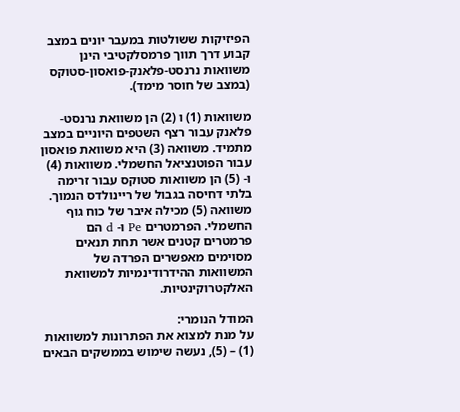הפיזיקות ששולטות במעבר יונים במצב קבוע דרך תווך פרמסלקטיבי הינן משוואות נרנסט-פלאנק-פואסון-סטוקס (במצב של חוסר מימד).

משוואות (1) ו (2) הן משוואת נרנסט-פלאנק עבור רצף השטפים היוניים במצב מתמיד. משוואה (3) היא משוואת פואסון עבור הפוטנציאל החשמלי. משוואות (4) ו- (5) הן משוואות סטוקס עבור זרימה בלתי דחיסה בגבול של ריינולדס הנמוך. משוואה (5) מכילה איבר של כוח גוף החשמלי. הפרמטרים Pe ו- d הם פרמטרים קטנים אשר תחת תנאים מסוימים מאפשרים הפרדה של המשוואות ההידרודינמיות למשוואת האלקטרוקינטיות.

המודל הנומרי:
על מנת למצוא את הפתרונות למשוואות (1) – (5), נעשה שימוש בממשקים הבאים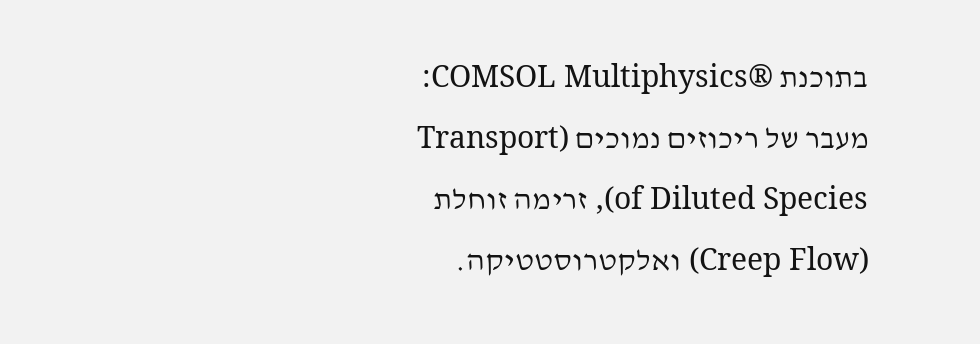בתוכנת ®COMSOL Multiphysics: מעבר של ריכוזים נמוכים (Transport of Diluted Species), זרימה זוחלת (Creep Flow) ואלקטרוסטטיקה.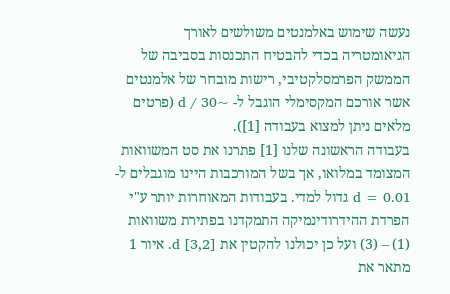נעשה שימוש באלמנטים משולשים לאורך הגיאומטריה בכדי להבטיח התכנסות בסביבה של הממשק הפרמסלקטיבי, רישות מובחר של אלמנטים אשר אורכם המקסימלי הוגבל ל- ~d / 30 (פרטים מלאים ניתן למצוא בעבודה [1]).
בעבודה הראשונה שלנו [1] פתרנו את סט המשוואות המצומד במלואו, אך בשל המורכבות היינו מוגבלים ל- d = 0.01 גדול למדי. בעבודות המאוחרות יותר ע"י הפרדת ההידרודינמיקה התמקדנו בפתירת משוואות (1) – (3) ועל כן יכולנו להקטין את d [3,2]. איור 1 מתאר את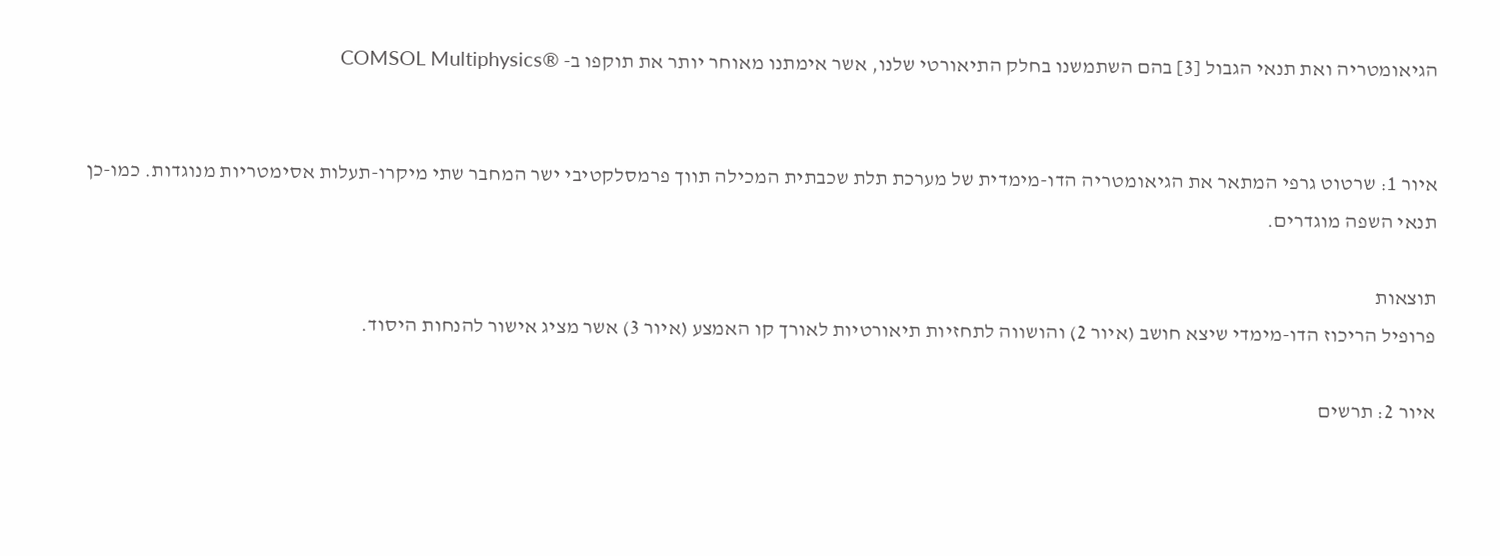הגיאומטריה ואת תנאי הגבול [3] בהם השתמשנו בחלק התיאורטי שלנו, אשר אימתנו מאוחר יותר את תוקפו ב- ®COMSOL Multiphysics


איור 1: שרטוט גרפי המתאר את הגיאומטריה הדו-מימדית של מערכת תלת שכבתית המכילה תווך פרמסלקטיבי ישר המחבר שתי מיקרו-תעלות אסימטריות מנוגדות. כמו-כן תנאי השפה מוגדרים.

תוצאות
פרופיל הריכוז הדו-מימדי שיצא חושב (איור 2) והושווה לתחזיות תיאורטיות לאורך קו האמצע (איור 3) אשר מציג אישור להנחות היסוד.

איור 2: תרשים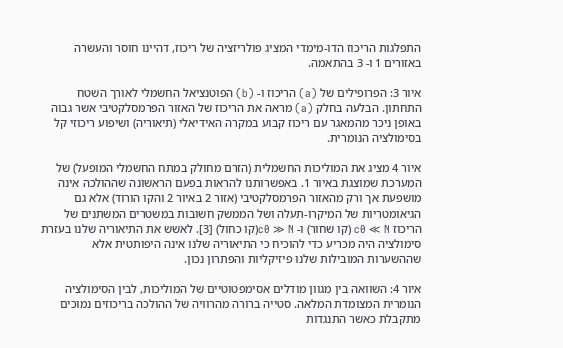התפלגות הריכוז הדו-מימדי המציג פולריזציה של ריכוז, דהיינו חוסר והעשרה באזורים 1 ו- 3 בהתאמה.

איור 3: הפרופילים של (a) הריכוז ו- (b) הפוטנציאל החשמלי לאורך השטח התחתון. הבלעה בחלק (a) מראה את הריכוז של האזור הפרמסלקטיבי אשר גבוה באופן ניכר מהמאגר עם ריכוז קבוע במקרה האידיאלי (תיאוריה) ושיפוע ריכוזי קל בסימולציה הנומרית.

איור 4 מציג את המוליכות החשמלית (הזרם מחולק במתח החשמלי המופעל) של המערכת שמוצגת באיור 1. באפשרותנו להראות בפעם הראשונה שההולכה אינה מושפעת אך ורק מהאזור הפרמסלקטיבי (אזור 2 באיור 2 והקו הורוד) אלא גם הגיאומטריות של המיקרו-תעלה ושל הממשק חשובות במשטרים המשתנים של הריכוז c0 ≪ N (קו שחור) ו- c0 ≫ N(קו כחול) [3]. לאשש את התיאוריה שלנו בעזרת סימולציה היה מכריע כדי להוכיח כי התיאוריה שלנו אינה היפותטית אלא שההשערות המובילות שלנו פיזיקליות והפתרון נכון.

איור 4: השוואה בין מגוון מודלים אסימפטוטיים של המוליכות, לבין הסימולציה הנומרית המצומדת המלאה. סטייה ברורה מהרוויה של ההולכה בריכוזים נמוכים מתקבלת כאשר התנגדות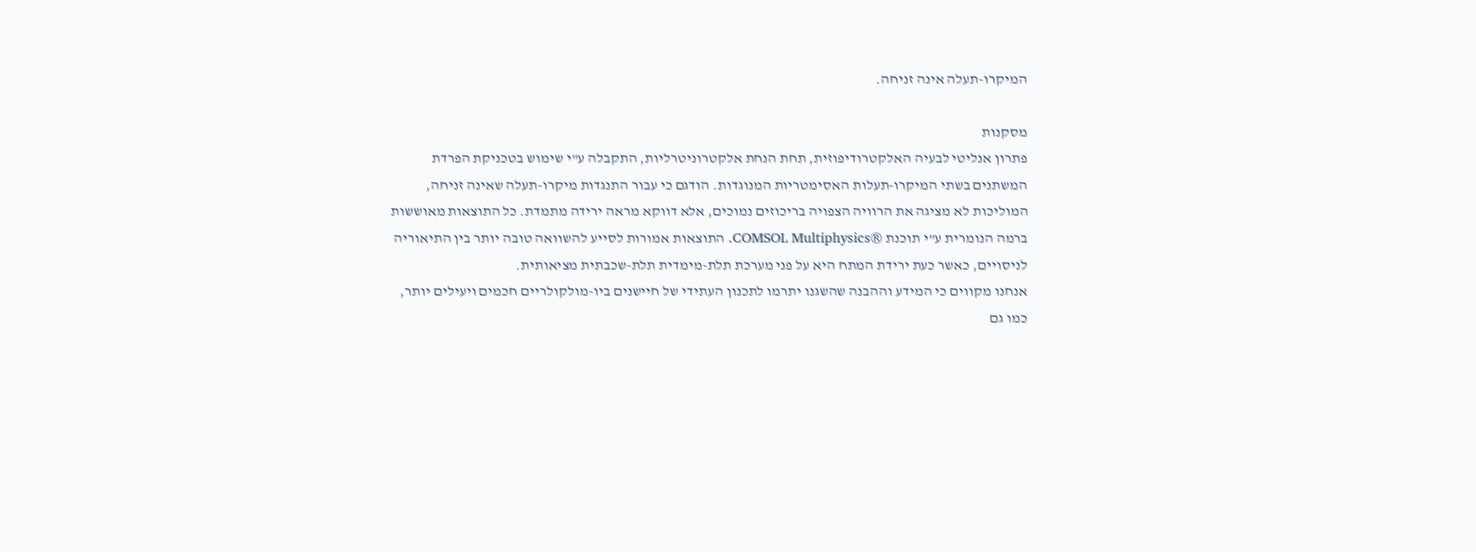המיקרו-תעלה אינה זניחה.

מסקנות
פתרון אנליטי לבעיה האלקטרודיפוזית, תחת הנחת אלקטרוניטרליות, התקבלה ע"י שימוש בטכניקת הפרדת המשתנים בשתי המיקרו-תעלות האסימטריות המנוגדות. הודגם כי עבור התנגדות מיקרו-תעלה שאינה זניחה, המוליכות לא מציגה את הרוויה הצפויה בריכוזים נמוכים, אלא דווקא מראה ירידה מתמדת. כל התוצאות מאוששות ברמה הנומרית ע"י תוכנת ®COMSOL Multiphysics. התוצאות אמורות לסייע להשוואה טובה יותר בין התיאוריה לניסויים, כאשר כעת ירידת המתח היא על פני מערכת תלת-מימדית תלת-שכבתית מציאותית.
אנחנו מקווים כי המידע וההבנה שהשגנו יתרמו לתכנון העתידי של חיישנים ביו-מולקולריים חכמים ויעילים יותר, כמו גם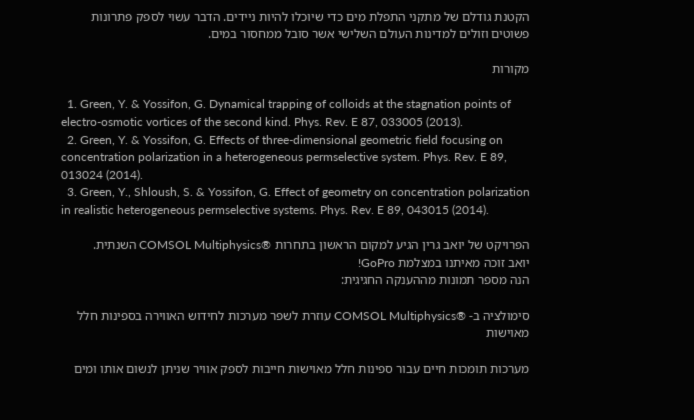הקטנת גודלם של מתקני התפלת מים כדי שיוכלו להיות ניידים. הדבר עשוי לספק פתרונות פשוטים וזולים למדינות העולם השלישי אשר סובל ממחסור במים.

מקורות

  1. Green, Y. & Yossifon, G. Dynamical trapping of colloids at the stagnation points of electro-osmotic vortices of the second kind. Phys. Rev. E 87, 033005 (2013).
  2. Green, Y. & Yossifon, G. Effects of three-dimensional geometric field focusing on concentration polarization in a heterogeneous permselective system. Phys. Rev. E 89, 013024 (2014).
  3. Green, Y., Shloush, S. & Yossifon, G. Effect of geometry on concentration polarization in realistic heterogeneous permselective systems. Phys. Rev. E 89, 043015 (2014).

הפרויקט של יואב גרין הגיע למקום הראשון בתחרות ®COMSOL Multiphysics השנתית.
יואב זוכה מאיתנו במצלמת GoPro!
הנה מספר תמונות מההענקה החגיגית:

סימולציה ב- ®COMSOL Multiphysics עוזרת לשפר מערכות לחידוש האווירה בספינות חלל מאוישות

מערכות תומכות חיים עבור ספינות חלל מאוישות חייבות לספק אוויר שניתן לנשום אותו ומים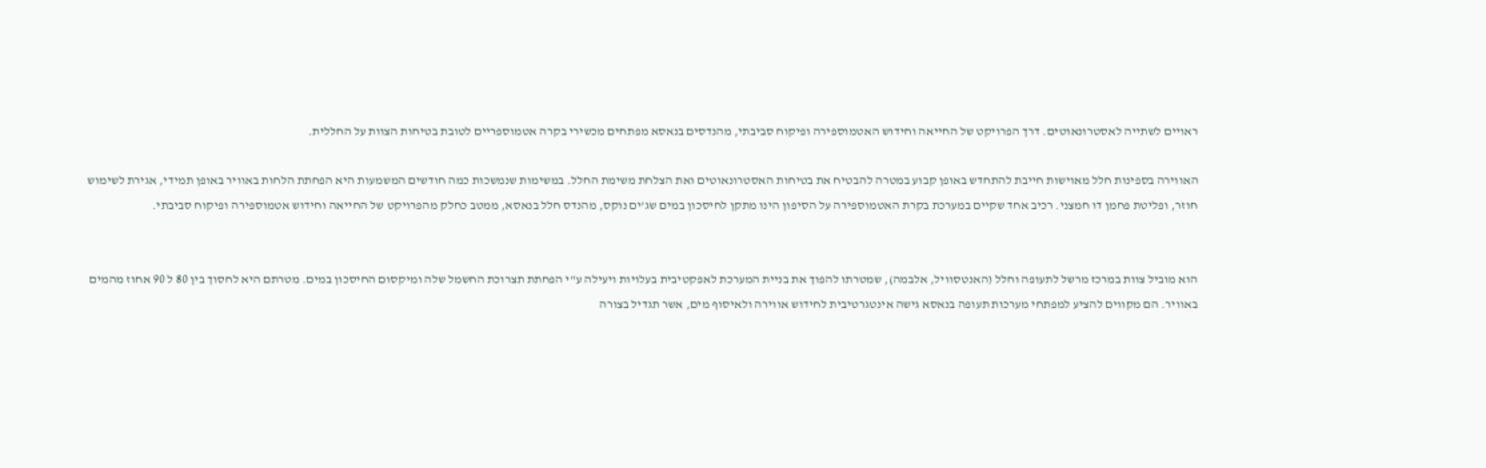ראויים לשתייה לאסטרונאוטים. דרך הפרויקט של החייאה וחידוש האטמוספירה ופיקוח סביבתי, מהנדסים בנאסא מפתחים מכשירי בקרה אטמוספריים לטובת בטיחות הצוות על החללית.

האווירה בספינות חלל מאוישות חייבת להתחדש באופן קבוע במטרה להבטיח את בטיחות האסטרונאוטים ואת הצלחת משימת החלל. במשימות שנמשכות כמה חודשים המשמעות היא הפחתת הלחות באוויר באופן תמידי, אגירת לשימוש חוזר, ופליטת פחמן דו חמצני. רכיב אחד שקיים במערכת בקרת האטמוספירה על הסיפון הינו מתקן לחיסכון במים שג'ים נוקס, מהנדס חלל בנאסא, ממטב כחלק מהפרויקט של החייאה וחידוש אטמוספירה ופיקוח סביבתי.


הוא מוביל צוות במרכז מרשל לתעופה וחלל (האנטסוויל, אלבמה), שמטרתו להפוך את בניית המערכת לאפקטיבית בעלויות ויעילה ע"י הפחתת תצרוכת החשמל שלה ומיקסום החיסכון במים. מטרתם היא לחסוך בין 80 ל 90 אחוז מהמים באוויר. הם מקווים להציע למפתחי מערכות תעופה בנאסא גישה אינטגרטיבית לחידוש אווירה ולאיסוף מים, אשר תגדיל בצורה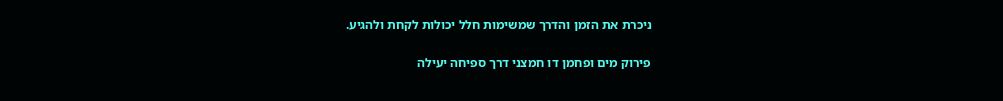ניכרת את הזמן והדרך שמשימות חלל יכולות לקחת ולהגיע.

פירוק מים ופחמן דו חמצני דרך ספיחה יעילה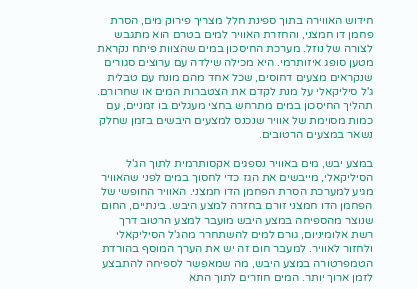חידוש האווירה בתוך ספינת חלל מצריך פירוק מים, הסרת פחמן דו חמצני, והחזרת האוויר למים בטרם הוא מתגבש לצורה של נוזל. מערכת החיסכון במים שהצוות פיתח נקראת מטען סופג איזותרמי. היא מכילה שילדה עם ערוצים סגורים שנקראים מצעים דחוסים, שכל אחד מהם מונח עם טבלית ג'ל סיליקאלי על מנת לקדם את הצטברות המים או שחרורם. תהליך החיסכון במים מתרחש בחצי מעגלים בו זמניים, עם כמות מסוימת של אוויר שנכנס למצעים היבשים בזמן שחלק נשאר במצעים הרטובים.

במצע יבש, מים באוויר נספגים אקסותרמית לתוך הג'ל הסיליקאלי, מייבשים את הגז כדי לחסוך במים לפני שהאוויר מגיע למערכת הסרת הפחמן הדו חמצני. האוויר החופשי של הפחמן הדו חמצני זורם בחזרה למצע היבש. בינתיים, החום שנוצר מהספיחה במצע היבש מועבר למצע הרטוב דרך רשת אלומיניום, גורם למים להשתחרר מהג'ל הסיליקאלי ולחזור לאוויר. למעבר חום זה יש את הערך המוסף בהורדת הטמפרטורה במצע היבש, מה שמאפשר לספיחה להתבצע לזמן ארוך יותר. המים חוזרים לתוך התא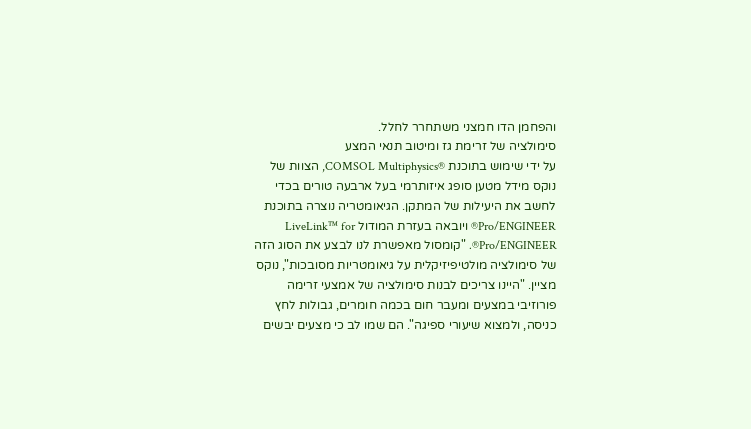והפחמן הדו חמצני משתחרר לחלל.
סימולציה של זרימת גז ומיטוב תנאי המצע
על ידי שימוש בתוכנת ®COMSOL Multiphysics, הצוות של נוקס מידל מטען סופג איזותרמי בעל ארבעה טורים בכדי לחשב את היעילות של המתקן. הגיאומטריה נוצרה בתוכנת Pro/ENGINEER® ויובאה בעזרת המודול LiveLink™ for Pro/ENGINEER®. "קומסול מאפשרת לנו לבצע את הסוג הזה של סימולציה מולטיפיזיקלית על גיאומטריות מסובכות", נוקס מציין. "היינו צריכים לבנות סימולציה של אמצעי זרימה פורוזיבי במצעים ומעבר חום בכמה חומרים, גבולות לחץ כניסה, ולמצוא שיעורי ספיגה". הם שמו לב כי מצעים יבשים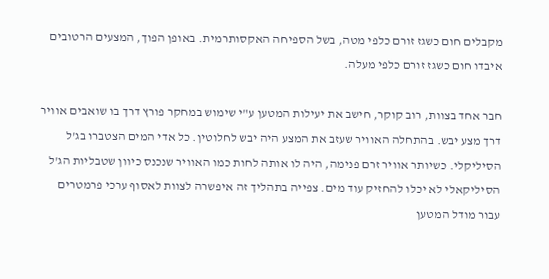מקבלים חום כשגז זורם כלפי מטה, בשל הספיחה האקסותרמית. באופן הפוך, המצעים הרטובים איבדו חום כשגז זורם כלפי מעלה.

חבר אחד בצוות, רוב קוקר, חישב את יעילות המטען ע"י שימוש במחקר פורץ דרך בו שואבים אוויר דרך מצע יבש. בהתחלה האוויר שעזב את המצע היה יבש לחלוטין. כל אדי המים הצטברו בג'ל הסיליקלי. כשיותר אוויר זרם פנימה, היה לו אותה לחות כמו האוויר שנכנס כיוון שטבליות הג'ל הסיליקאלי לא יכלו להחזיק עוד מים. צפייה בתהליך זה איפשרה לצוות לאסוף ערכי פרמטרים עבור מודל המטען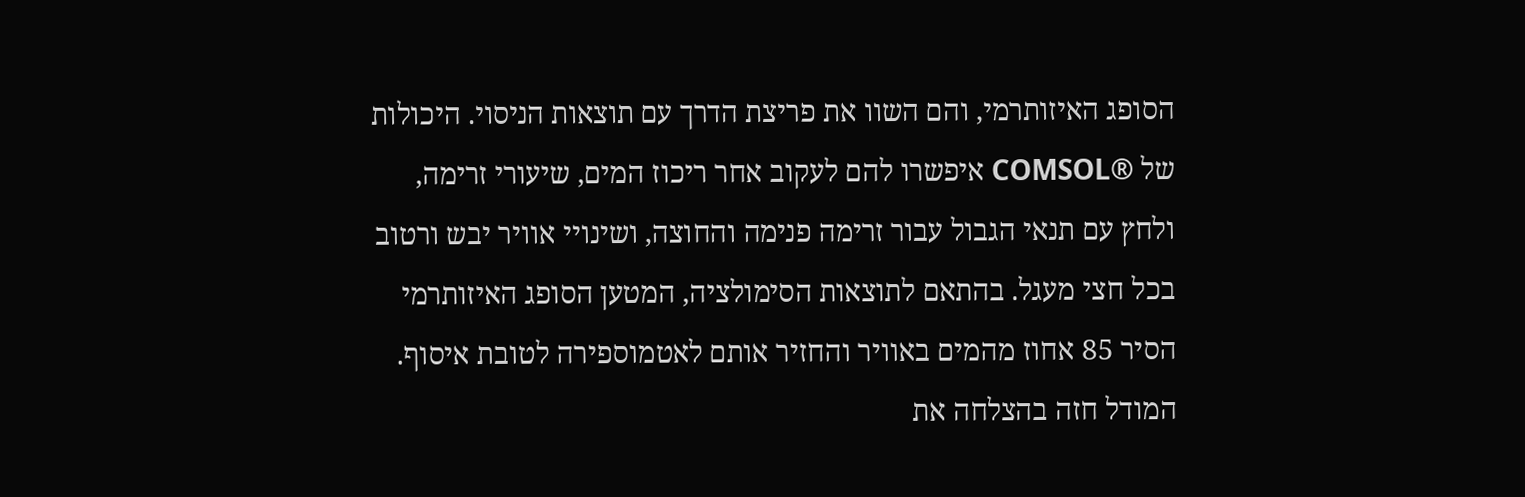הסופג האיזותרמי, והם השוו את פריצת הדרך עם תוצאות הניסוי. היכולות של ®COMSOL איפשרו להם לעקוב אחר ריכוז המים, שיעורי זרימה, ולחץ עם תנאי הגבול עבור זרימה פנימה והחוצה, ושינויי אוויר יבש ורטוב בכל חצי מעגל. בהתאם לתוצאות הסימולציה, המטען הסופג האיזותרמי הסיר 85 אחוז מהמים באוויר והחזיר אותם לאטמוספירה לטובת איסוף. המודל חזה בהצלחה את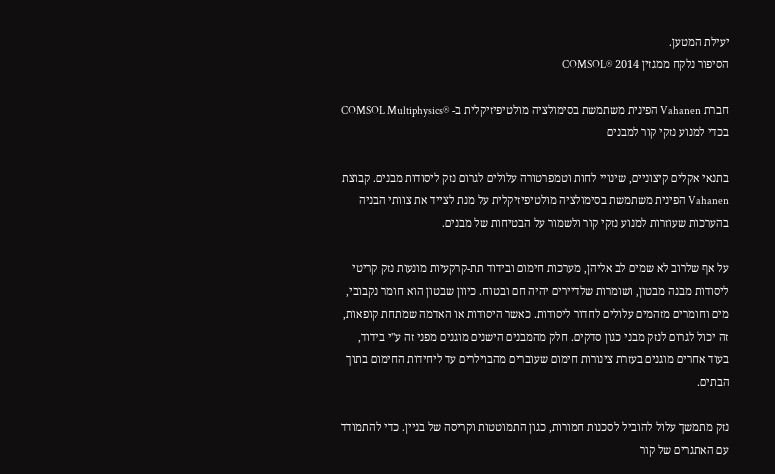יעילת המטען.
הסיפור נלקח ממגזין 2014 ®COMSOL

חברת Vahanen הפינית משתמשת בסימולציה מולטיפיזיקלית ב- ®COMSOL Multiphysics בכדי למנוע נזקי קור למבנים

בתנאי אקלים קיצוניים, שינויי לחות וטמפרטורה עלולים לגרום נזק ליסודות מבנים. קבוצת Vahanen הפינית משתמשת בסימולציה מולטיפיזיקלית על מנת לצייד את צוותי הבניה בהערכות שעוזרות למנוע נזקי קור ולשמור על הבטיחות של מבנים.

על אף שלרוב לא שמים לב אליהן, מערכות חימום ובידוד תת-קרקעיות מונעות נזק קריטי ליסודות מבנה מבטון, ושומרות שלדיירים יהיה חם ובטוח. כיוון שבטון הוא חומר נקבובי, מים וחומרים מזהמים עלולים לחדור ליסודות. כאשר היסודות או האדמה שמתחת קופאות, זה יכול לגרום לנזק מבני כגון סדקים. חלק מהמבנים הישנים מוגנים מפני זה ע"י בידוד, בעוד אחרים מוגנים בעזרת צינורות חימום שעוברים מהבוילרים עד ליחידות החימום בתוך הבתים.

נזק מתמשך עלול להוביל לסכנות חמורות, כגון התמוטטות וקריסה של בניין. כדי להתמודד עם האתגרים של קור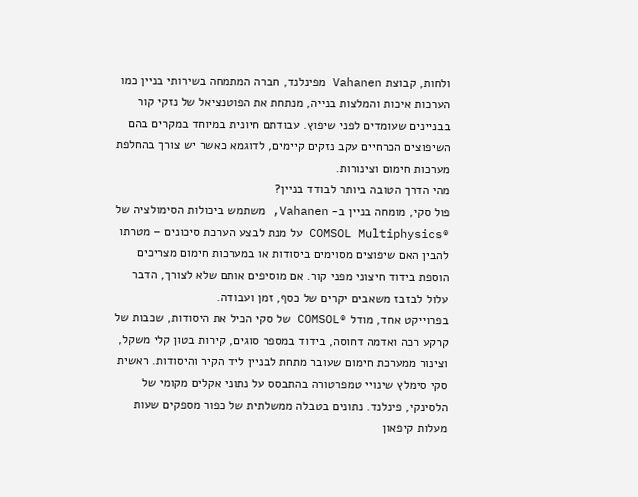ולחות, קבוצת Vahanen מפינלנד, חברה המתמחה בשירותי בניין כמו הערכות איכות והמלצות בנייה, מנתחת את הפוטנציאל של נזקי קור בבניינים שעומדים לפני שיפוץ. עבודתם חיונית במיוחד במקרים בהם השיפוצים הכרחיים עקב נזקים קיימים, לדוגמא כאשר יש צורך בהחלפת מערכות חימום וצינורות.
מהי הדרך הטובה ביותר לבודד בניין?
פול סקי, מומחה בניין ב- Vahanen, משתמש ביכולות הסימולציה של ®COMSOL Multiphysics על מנת לבצע הערכת סיכונים – מטרתו להבין האם שיפוצים מסוימים ביסודות או במערכות חימום מצריכים הוספת בידוד חיצוני מפני קור. אם מוסיפים אותם שלא לצורך, הדבר עלול לבזבז משאבים יקרים של כסף, זמן ועבודה.
בפרוייקט אחד, מודל ®COMSOL של סקי הכיל את היסודות, שכבות של קרקע רכה ואדמה דחוסה, בידוד במספר סוגים, קירות בטון קלי משקל, וצינור ממערכת חימום שעובר מתחת לבניין ליד הקיר והיסודות. ראשית סקי סימלץ שינויי טמפרטורה בהתבסס על נתוני אקלים מקומי של הלסינקי, פינלנד. נתונים בטבלה ממשלתית של כפור מספקים שעות מעלות קיפאון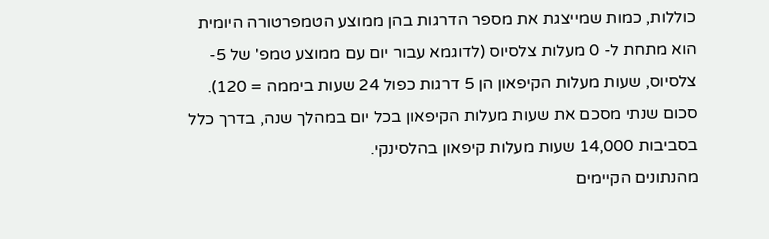כוללות, כמות שמייצגת את מספר הדרגות בהן ממוצע הטמפרטורה היומית הוא מתחת ל- 0 מעלות צלסיוס (לדוגמא עבור יום עם ממוצע טמפ' של 5- צלסיוס, שעות מעלות הקיפאון הן 5 דרגות כפול 24 שעות ביממה = 120). סכום שנתי מסכם את שעות מעלות הקיפאון בכל יום במהלך שנה, בדרך כלל בסביבות 14,000 שעות מעלות קיפאון בהלסינקי.
מהנתונים הקיימים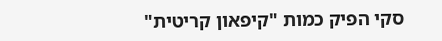סקי הפיק כמות "קיפאון קריטית"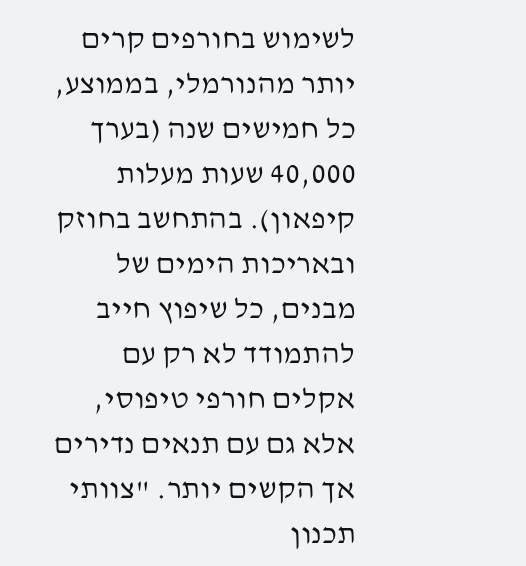לשימוש בחורפים קרים יותר מהנורמלי, בממוצע, כל חמישים שנה (בערך 40,000 שעות מעלות קיפאון). בהתחשב בחוזק ובאריכות הימים של מבנים, כל שיפוץ חייב להתמודד לא רק עם אקלים חורפי טיפוסי, אלא גם עם תנאים נדירים אך הקשים יותר. "צוותי תכנון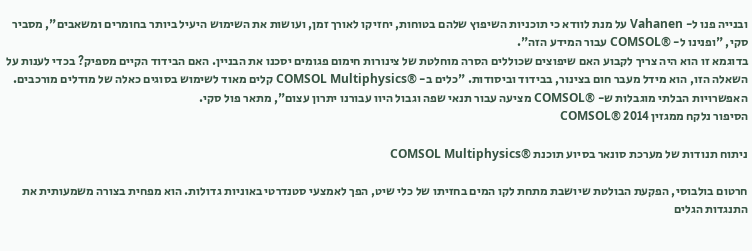ובנייה פנו ל- Vahanen על מנת לוודא כי תוכניות השיפוץ שלהם בטוחות, יחזיקו לאורך זמן, ועושות את השימוש היעיל ביותר בחומרים ומשאבים", מסביר סקי, "ופנינו ל- ®COMSOL עבור המידע הזה".
בדוגמא זו הוא היה צריך לקבוע האם שיפוצים שכוללים הסרה מוחלטת של צינורות חימום פגומים יסכנו את הבניין. האם הבידוד הקיים מספיק? בכדי לענות על השאלה הזו, הוא מידל מעבר חום בצינור, בבידוד וביסודות. "כלים ב- ®COMSOL Multiphysics קלים מאוד לשימוש בסוגים כאלה של מודלים מורכבים. האפשרויות הבלתי מוגבלות ש- ®COMSOL מציעה עבור תנאי שפה וגבול היוו עבורנו יתרון עצום", מתאר פול סקי.
הסיפור נלקח ממגזין 2014 ®COMSOL

ניתוח תנודות של מערכת סונאר בסיוע תוכנת ®COMSOL Multiphysics

חרטום בולבוסי, הפקעת הבולטת שיושבת מתחת לקו המים בחזיתו של כלי שיט, הפך לאמצעי סטנדרטי באוניות גדולות. הוא מפחית בצורה משמעותית את התנגדות הגלים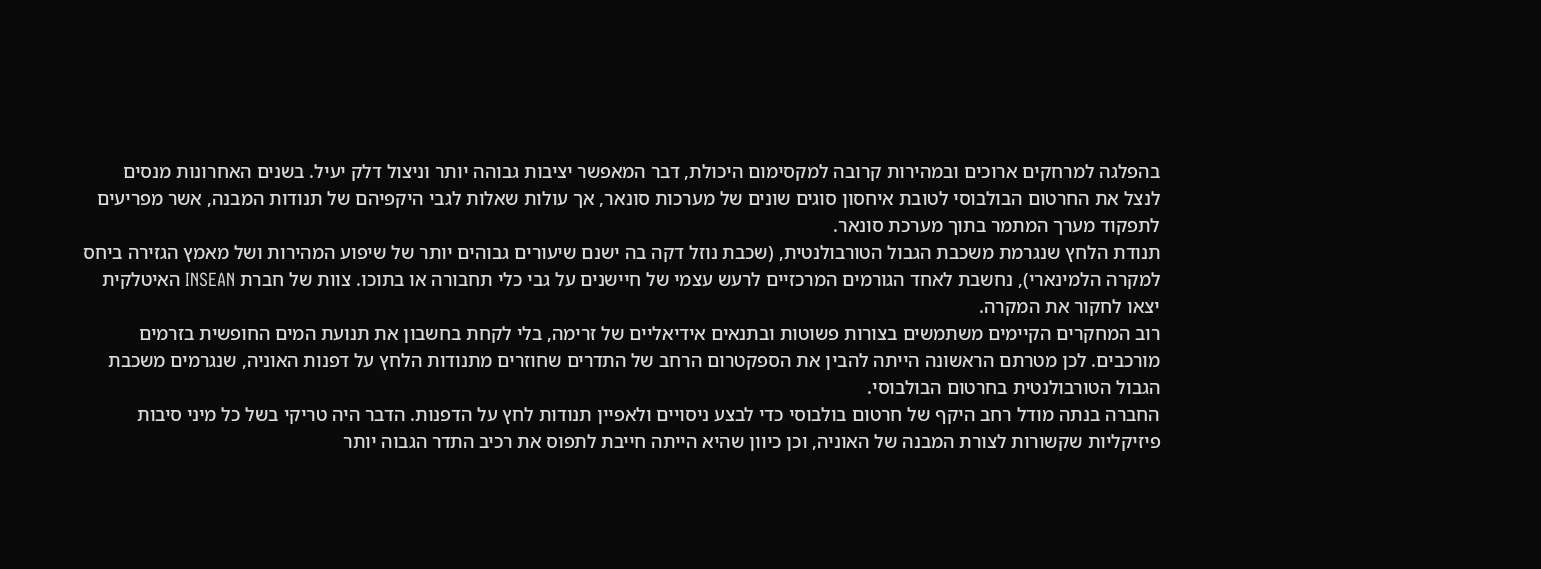בהפלגה למרחקים ארוכים ובמהירות קרובה למקסימום היכולת, דבר המאפשר יציבות גבוהה יותר וניצול דלק יעיל. בשנים האחרונות מנסים לנצל את החרטום הבולבוסי לטובת איחסון סוגים שונים של מערכות סונאר, אך עולות שאלות לגבי היקפיהם של תנודות המבנה, אשר מפריעים לתפקוד מערך המתמר בתוך מערכת סונאר.
תנודת הלחץ שנגרמת משכבת הגבול הטורבולנטית, (שכבת נוזל דקה בה ישנם שיעורים גבוהים יותר של שיפוע המהירות ושל מאמץ הגזירה ביחס למקרה הלמינארי), נחשבת לאחד הגורמים המרכזיים לרעש עצמי של חיישנים על גבי כלי תחבורה או בתוכו. צוות של חברת INSEAN האיטלקית יצאו לחקור את המקרה.
רוב המחקרים הקיימים משתמשים בצורות פשוטות ובתנאים אידיאליים של זרימה, בלי לקחת בחשבון את תנועת המים החופשית בזרמים מורכבים. לכן מטרתם הראשונה הייתה להבין את הספקטרום הרחב של התדרים שחוזרים מתנודות הלחץ על דפנות האוניה, שנגרמים משכבת הגבול הטורבולנטית בחרטום הבולבוסי.
החברה בנתה מודל רחב היקף של חרטום בולבוסי כדי לבצע ניסויים ולאפיין תנודות לחץ על הדפנות. הדבר היה טריקי בשל כל מיני סיבות פיזיקליות שקשורות לצורת המבנה של האוניה, וכן כיוון שהיא הייתה חייבת לתפוס את רכיב התדר הגבוה יותר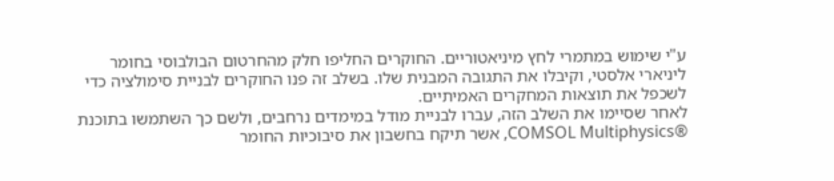ע"י שימוש במתמרי לחץ מיניאטוריים. החוקרים החליפו חלק מהחרטום הבולבוסי בחומר ליניארי אלסטי, וקיבלו את התגובה המבנית שלו. בשלב זה פנו החוקרים לבניית סימולציה כדי לשכפל את תוצאות המחקרים האמיתיים.
לאחר שסיימו את השלב הזה, עברו לבניית מודל במימדים נרחבים, ולשם כך השתמשו בתוכנת ®COMSOL Multiphysics, אשר תיקח בחשבון את סיבוכיות החומר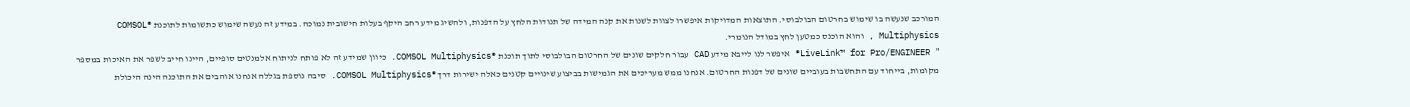המורכב שנעשה בו שימוש בחרטום הבולבוסי. התוצאות המדויקות איפשרו לצוות לשנות את קנה המידה של תנודות הלחץ על הדפנות, ולהשיג מידע רחב היקף בעלות חישובית נמוכה. במידע זה נעשה שימוש כתשומות לתוכנת ®COMSOL Multiphysics , והוא הוכנס כמטען לחץ במודל הנומרי.
" LiveLink™ for Pro/ENGINEER® איפשר לנו לייבא מידע CAD עבור חלקים שונים של החרטום הבולבוסי לתוך תוכנת ®COMSOL Multiphysics. כיוון שמידע זה לא פותח לניתוח אלמנטים סופיים, היינו חייב לשפר את האיכות במספר מקומות, בייחוד עם התחשבות בעוביים שונים של דפנות החרטום. אנחנו ממש מעריכים את הגמישות בביצוע שינויים קטנים כאלה ישירות דרך ®COMSOL Multiphysics. סיבה נוספת בגללה אנחנו אוהבים את התוכנה הינה היכולת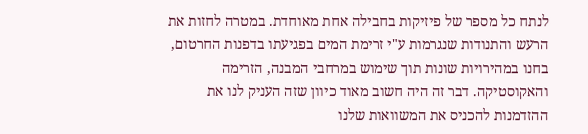לנתח כל מספר של פיזיקות בחבילה אחת מאוחדת. במטרה לחזות את הרעש והתנודות שנגרמות ע"י זרימת המים בפגיעתו בדפנות החרטום, בחנו במהירויות שונות תוך שימוש במרחבי המבנה, הזרימה והאקוסטיקה. דבר זה היה חשוב מאוד כיוון שזה העניק לנו את ההזדמנות להכניס את המשוואות שלנו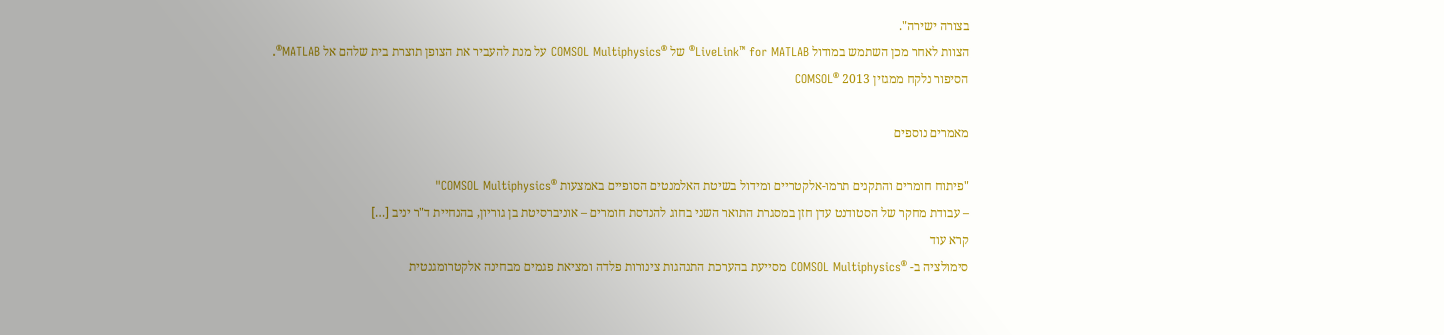בצורה ישירה".
הצוות לאחר מכן השתמש במודול LiveLink™ for MATLAB® של ®COMSOL Multiphysics על מנת להעביר את הצופן תוצרת בית שלהם אל MATLAB®.
הסיפור נלקח ממגזין 2013 ®COMSOL

מאמרים נוספים

"פיתוח חומרים והתקנים תרמו-אלקטריים ומידול בשיטת האלמנטים הסופיים באמצעות ®COMSOL Multiphysics"
– עבודת מחקר של הסטודנט עדן חזן במסגרת התואר השני בחוג להנדסת חומרים – אוניברסיטת בן גוריון, בהנחיית ד"ר יניב […]
קרא עוד
סימולציה ב- ®COMSOL Multiphysics מסייעת בהערכת התנהגות צינורות פלדה ומציאת פגמים מבחינה אלקטרומגנטית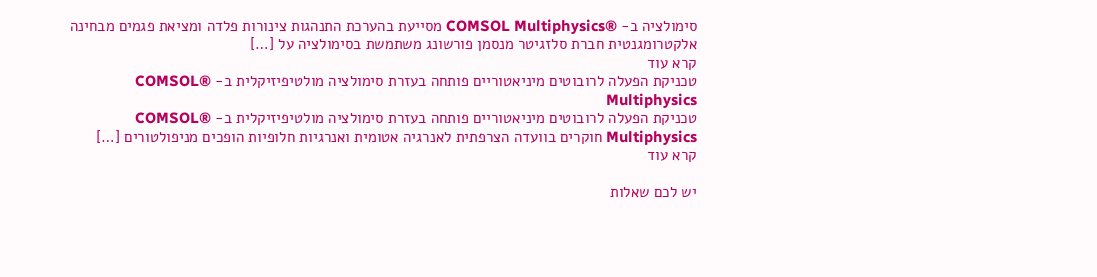סימולציה ב- ®COMSOL Multiphysics מסייעת בהערכת התנהגות צינורות פלדה ומציאת פגמים מבחינה אלקטרומגנטית חברת סלזגיטר מנסמן פורשונג משתמשת בסימולציה על […]
קרא עוד
טכניקת הפעלה לרובוטים מיניאטוריים פותחה בעזרת סימולציה מולטיפיזיקלית ב- ®COMSOL Multiphysics
טכניקת הפעלה לרובוטים מיניאטוריים פותחה בעזרת סימולציה מולטיפיזיקלית ב- ®COMSOL Multiphysics חוקרים בוועדה הצרפתית לאנרגיה אטומית ואנרגיות חלופיות הופכים מניפולטורים […]
קרא עוד

יש לכם שאלות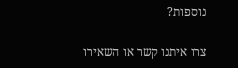נוספות?

צרו איתנו קשר או השאירו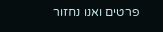פרטים ואנו נחזור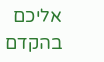אליכם בהקדם